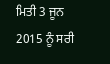ਮਿਤੀ 3 ਜੂਨ 2015 ਨੂੰ ਸਰੀ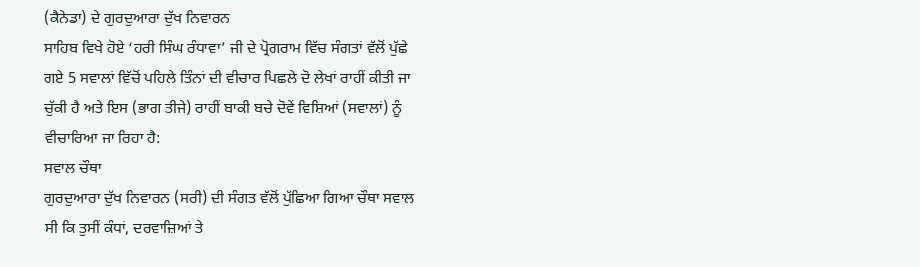(ਕੈਨੇਡਾ) ਦੇ ਗੁਰਦੁਆਰਾ ਦੁੱਖ ਨਿਵਾਰਨ
ਸਾਹਿਬ ਵਿਖੇ ਹੋਏ ‘ਹਰੀ ਸਿੰਘ ਰੰਧਾਵਾ’ ਜੀ ਦੇ ਪ੍ਰੋਗਰਾਮ ਵਿੱਚ ਸੰਗਤਾਂ ਵੱਲੋਂ ਪੁੱਛੇ
ਗਏ 5 ਸਵਾਲਾਂ ਵਿੱਚੋਂ ਪਹਿਲੇ ਤਿੰਨਾਂ ਦੀ ਵੀਚਾਰ ਪਿਛਲੇ ਦੋ ਲੇਖਾਂ ਰਾਹੀਂ ਕੀਤੀ ਜਾ
ਚੁੱਕੀ ਹੈ ਅਤੇ ਇਸ (ਭਾਗ ਤੀਜੇ) ਰਾਹੀਂ ਬਾਕੀ ਬਚੇ ਦੋਵੇਂ ਵਿਸ਼ਿਆਂ (ਸਵਾਲਾਂ) ਨੂੰ
ਵੀਚਾਰਿਆ ਜਾ ਰਿਹਾ ਹੈ:
ਸਵਾਲ ਚੌਥਾ
ਗੁਰਦੁਆਰਾ ਦੁੱਖ ਨਿਵਾਰਨ (ਸਰੀ) ਦੀ ਸੰਗਤ ਵੱਲੋਂ ਪੁੱਛਿਆ ਗਿਆ ਚੌਥਾ ਸਵਾਲ
ਸੀ ਕਿ ਤੁਸੀਂ ਕੰਧਾਂ, ਦਰਵਾਜ਼ਿਆਂ ਤੇ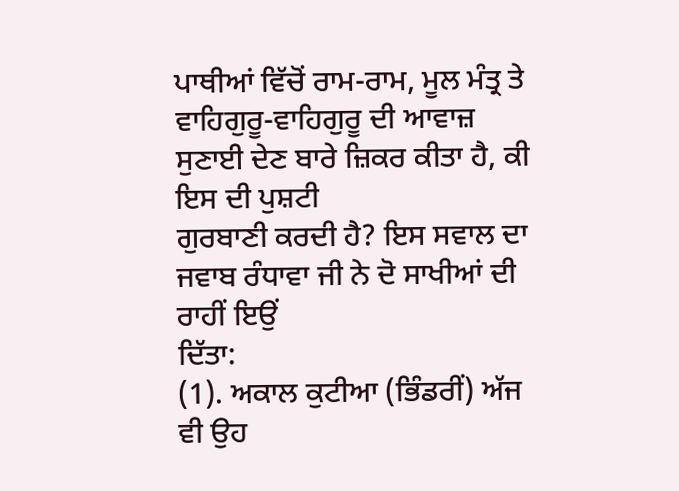ਪਾਥੀਆਂ ਵਿੱਚੋਂ ਰਾਮ-ਰਾਮ, ਮੂਲ ਮੰਤ੍ਰ ਤੇ
ਵਾਹਿਗੁਰੂ-ਵਾਹਿਗੁਰੂ ਦੀ ਆਵਾਜ਼ ਸੁਣਾਈ ਦੇਣ ਬਾਰੇ ਜ਼ਿਕਰ ਕੀਤਾ ਹੈ, ਕੀ ਇਸ ਦੀ ਪੁਸ਼ਟੀ
ਗੁਰਬਾਣੀ ਕਰਦੀ ਹੈ? ਇਸ ਸਵਾਲ ਦਾ ਜਵਾਬ ਰੰਧਾਵਾ ਜੀ ਨੇ ਦੋ ਸਾਖੀਆਂ ਦੀ ਰਾਹੀਂ ਇਉਂ
ਦਿੱਤਾ:
(1). ਅਕਾਲ ਕੁਟੀਆ (ਭਿੰਡਰੀਂ) ਅੱਜ ਵੀ ਉਹ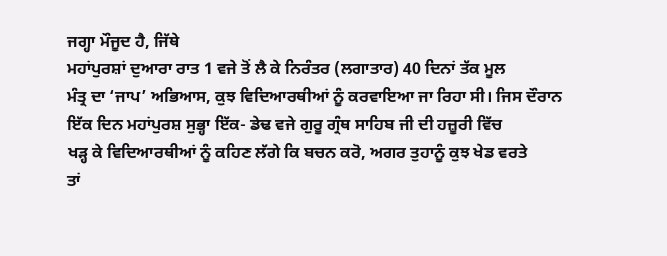ਜਗ੍ਹਾ ਮੌਜੂਦ ਹੈ, ਜਿੱਥੇ
ਮਹਾਂਪੁਰਸ਼ਾਂ ਦੁਆਰਾ ਰਾਤ 1 ਵਜੇ ਤੋਂ ਲੈ ਕੇ ਨਿਰੰਤਰ (ਲਗਾਤਾਰ) 40 ਦਿਨਾਂ ਤੱਕ ਮੂਲ
ਮੰਤ੍ਰ ਦਾ ‘ਜਾਪ’ ਅਭਿਆਸ, ਕੁਝ ਵਿਦਿਆਰਥੀਆਂ ਨੂੰ ਕਰਵਾਇਆ ਜਾ ਰਿਹਾ ਸੀ। ਜਿਸ ਦੌਰਾਨ
ਇੱਕ ਦਿਨ ਮਹਾਂਪੁਰਸ਼ ਸੁਭ੍ਹਾ ਇੱਕ- ਡੇਢ ਵਜੇ ਗੁਰੂ ਗ੍ਰੰਥ ਸਾਹਿਬ ਜੀ ਦੀ ਹਜ਼ੂਰੀ ਵਿੱਚ
ਖੜ੍ਹ ਕੇ ਵਿਦਿਆਰਥੀਆਂ ਨੂੰ ਕਹਿਣ ਲੱਗੇ ਕਿ ਬਚਨ ਕਰੋ, ਅਗਰ ਤੁਹਾਨੂੰ ਕੁਝ ਖੇਡ ਵਰਤੇ
ਤਾਂ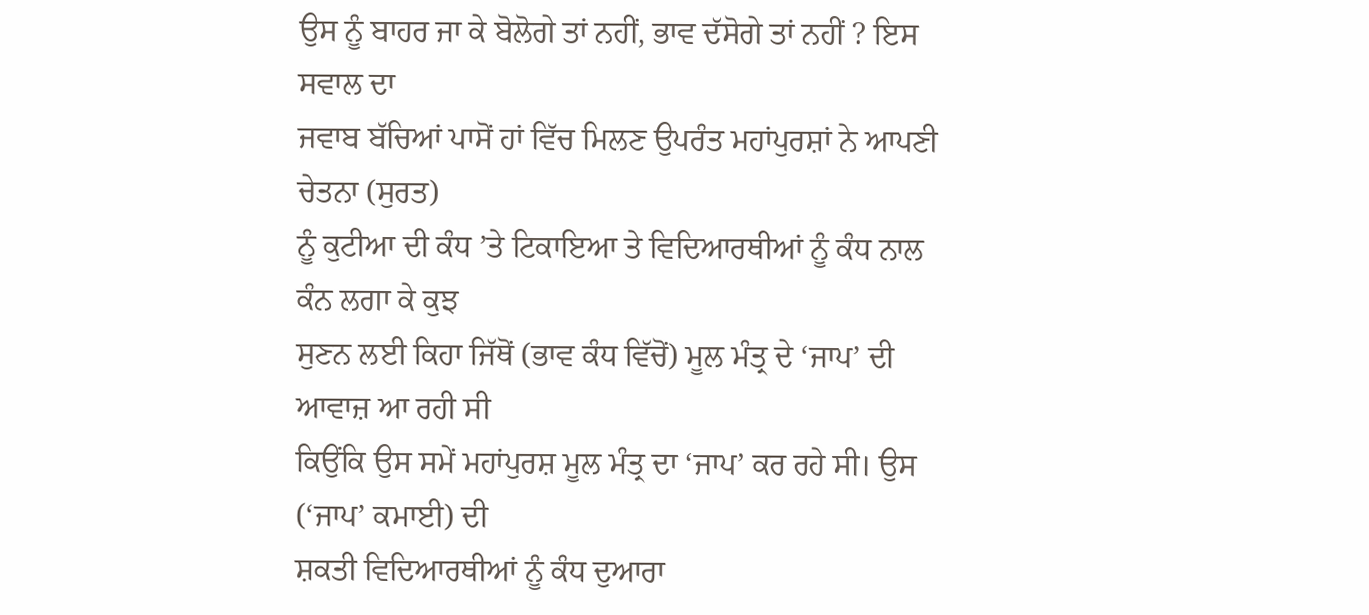ਉਸ ਨੂੰ ਬਾਹਰ ਜਾ ਕੇ ਬੋਲੋਗੇ ਤਾਂ ਨਹੀਂ, ਭਾਵ ਦੱਸੋਗੇ ਤਾਂ ਨਹੀਂ ? ਇਸ ਸਵਾਲ ਦਾ
ਜਵਾਬ ਬੱਚਿਆਂ ਪਾਸੋਂ ਹਾਂ ਵਿੱਚ ਮਿਲਣ ਉਪਰੰਤ ਮਹਾਂਪੁਰਸ਼ਾਂ ਨੇ ਆਪਣੀ ਚੇਤਨਾ (ਸੁਰਤ)
ਨੂੰ ਕੁਟੀਆ ਦੀ ਕੰਧ ’ਤੇ ਟਿਕਾਇਆ ਤੇ ਵਿਦਿਆਰਥੀਆਂ ਨੂੰ ਕੰਧ ਨਾਲ ਕੰਨ ਲਗਾ ਕੇ ਕੁਝ
ਸੁਣਨ ਲਈ ਕਿਹਾ ਜਿੱਥੋਂ (ਭਾਵ ਕੰਧ ਵਿੱਚੋਂ) ਮੂਲ ਮੰਤ੍ਰ ਦੇ ‘ਜਾਪ’ ਦੀ ਆਵਾਜ਼ ਆ ਰਹੀ ਸੀ
ਕਿਉਂਕਿ ਉਸ ਸਮੇਂ ਮਹਾਂਪੁਰਸ਼ ਮੂਲ ਮੰਤ੍ਰ ਦਾ ‘ਜਾਪ’ ਕਰ ਰਹੇ ਸੀ। ਉਸ (‘ਜਾਪ’ ਕਮਾਈ) ਦੀ
ਸ਼ਕਤੀ ਵਿਦਿਆਰਥੀਆਂ ਨੂੰ ਕੰਧ ਦੁਆਰਾ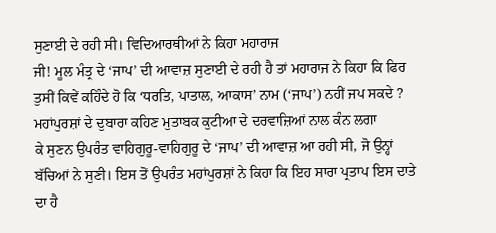ਸੁਣਾਈ ਦੇ ਰਹੀ ਸੀ। ਵਿਦਿਆਰਥੀਆਂ ਨੇ ਕਿਹਾ ਮਹਾਰਾਜ
ਜੀ! ਮੂਲ ਮੰਤ੍ਰ ਦੇ ‘ਜਾਪ’ ਦੀ ਆਵਾਜ਼ ਸੁਣਾਈ ਦੇ ਰਹੀ ਹੈ ਤਾਂ ਮਹਾਰਾਜ ਨੇ ਕਿਹਾ ਕਿ ਫਿਰ
ਤੁਸੀਂ ਕਿਵੇਂ ਕਹਿੰਦੇ ਹੋ ਕਿ ‘ਧਰਤਿ, ਪਾਤਾਲ, ਆਕਾਸ’ ਨਾਮ (‘ਜਾਪ’) ਨਹੀਂ ਜਪ ਸਕਦੇ ?
ਮਹਾਂਪੁਰਸ਼ਾਂ ਦੇ ਦੁਬਾਰਾ ਕਹਿਣ ਮੁਤਾਬਕ ਕੁਟੀਆ ਦੇ ਦਰਵਾਜ਼ਿਆਂ ਨਾਲ ਕੰਨ ਲਗਾ
ਕੇ ਸੁਣਨ ਉਪਰੰਤ ਵਾਹਿਗੁਰੂ-ਵਾਹਿਗੁਰੂ ਦੇ ‘ਜਾਪ’ ਦੀ ਆਵਾਜ਼ ਆ ਰਹੀ ਸੀ, ਜੋ ਉਨ੍ਹਾਂ
ਬੱਚਿਆਂ ਨੇ ਸੁਣੀ। ਇਸ ਤੋਂ ਉਪਰੰਤ ਮਹਾਂਪੁਰਸ਼ਾਂ ਨੇ ਕਿਹਾ ਕਿ ਇਹ ਸਾਰਾ ਪ੍ਰਤਾਪ ਇਸ ਦਾਤੇ
ਦਾ ਹੈ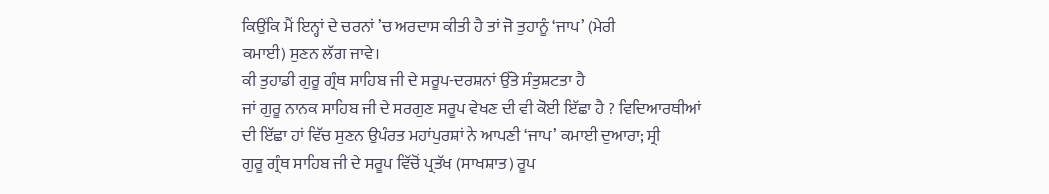ਕਿਉਂਕਿ ਮੈਂ ਇਨ੍ਹਾਂ ਦੇ ਚਰਨਾਂ ’ਚ ਅਰਦਾਸ ਕੀਤੀ ਹੈ ਤਾਂ ਜੋ ਤੁਹਾਨੂੰ ‘ਜਾਪ’ (ਮੇਰੀ
ਕਮਾਈ) ਸੁਣਨ ਲੱਗ ਜਾਵੇ।
ਕੀ ਤੁਹਾਡੀ ਗੁਰੂ ਗ੍ਰੰਥ ਸਾਹਿਬ ਜੀ ਦੇ ਸਰੂਪ-ਦਰਸ਼ਨਾਂ ਉੱਤੇ ਸੰਤੁਸ਼ਟਤਾ ਹੈ
ਜਾਂ ਗੁਰੂ ਨਾਨਕ ਸਾਹਿਬ ਜੀ ਦੇ ਸਰਗੁਣ ਸਰੂਪ ਵੇਖਣ ਦੀ ਵੀ ਕੋਈ ਇੱਛਾ ਹੈ ? ਵਿਦਿਆਰਥੀਆਂ
ਦੀ ਇੱਛਾ ਹਾਂ ਵਿੱਚ ਸੁਣਨ ਉਪੰਰਤ ਮਹਾਂਪੁਰਸ਼ਾਂ ਨੇ ਆਪਣੀ ‘ਜਾਪ’ ਕਮਾਈ ਦੁਆਰਾ; ਸ੍ਰੀ
ਗੁਰੂ ਗ੍ਰੰਥ ਸਾਹਿਬ ਜੀ ਦੇ ਸਰੂਪ ਵਿੱਚੋਂ ਪ੍ਰਤੱਖ (ਸਾਖਸ਼ਾਤ) ਰੂਪ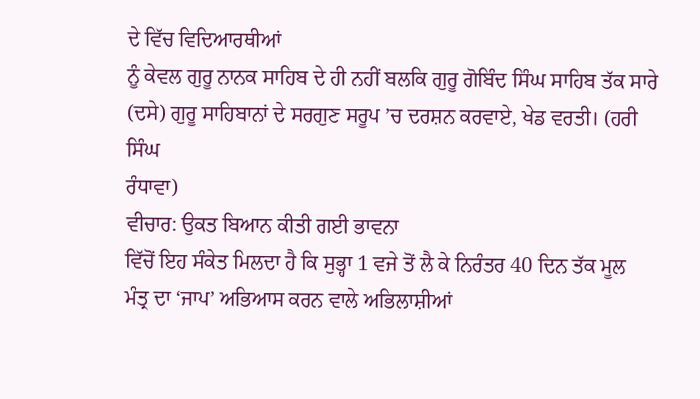ਦੇ ਵਿੱਚ ਵਿਦਿਆਰਥੀਆਂ
ਨੂੰ ਕੇਵਲ ਗੁਰੂ ਨਾਨਕ ਸਾਹਿਬ ਦੇ ਹੀ ਨਹੀਂ ਬਲਕਿ ਗੁਰੂ ਗੋਬਿੰਦ ਸਿੰਘ ਸਾਹਿਬ ਤੱਕ ਸਾਰੇ
(ਦਸੇ) ਗੁਰੂ ਸਾਹਿਬਾਨਾਂ ਦੇ ਸਰਗੁਣ ਸਰੂਪ ’ਚ ਦਰਸ਼ਨ ਕਰਵਾਏ, ਖੇਡ ਵਰਤੀ। (ਹਰੀ ਸਿੰਘ
ਰੰਧਾਵਾ)
ਵੀਚਾਰ: ਉਕਤ ਬਿਆਨ ਕੀਤੀ ਗਈ ਭਾਵਨਾ
ਵਿੱਚੋਂ ਇਹ ਸੰਕੇਤ ਮਿਲਦਾ ਹੈ ਕਿ ਸੁਭ੍ਹਾ 1 ਵਜੇ ਤੋਂ ਲੈ ਕੇ ਨਿਰੰਤਰ 40 ਦਿਨ ਤੱਕ ਮੂਲ
ਮੰਤ੍ਰ ਦਾ ‘ਜਾਪ’ ਅਭਿਆਸ ਕਰਨ ਵਾਲੇ ਅਭਿਲਾਸ਼ੀਆਂ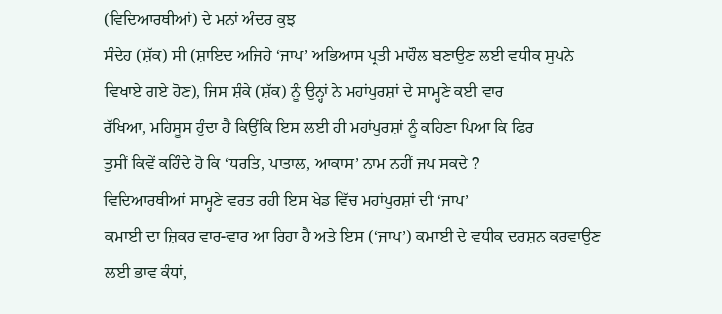(ਵਿਦਿਆਰਥੀਆਂ) ਦੇ ਮਨਾਂ ਅੰਦਰ ਕੁਝ
ਸੰਦੇਹ (ਸ਼ੱਕ) ਸੀ (ਸ਼ਾਇਦ ਅਜਿਹੇ ‘ਜਾਪ’ ਅਭਿਆਸ ਪ੍ਰਤੀ ਮਾਹੌਲ ਬਣਾਉਣ ਲਈ ਵਧੀਕ ਸੁਪਨੇ
ਵਿਖਾਏ ਗਏ ਹੋਣ), ਜਿਸ ਸ਼ੰਕੇ (ਸ਼ੱਕ) ਨੂੰ ਉਨ੍ਹਾਂ ਨੇ ਮਹਾਂਪੁਰਸ਼ਾਂ ਦੇ ਸਾਮ੍ਹਣੇ ਕਈ ਵਾਰ
ਰੱਖਿਆ, ਮਹਿਸੂਸ ਹੁੰਦਾ ਹੈ ਕਿਉਂਕਿ ਇਸ ਲਈ ਹੀ ਮਹਾਂਪੁਰਸ਼ਾਂ ਨੂੰ ਕਹਿਣਾ ਪਿਆ ਕਿ ਫਿਰ
ਤੁਸੀਂ ਕਿਵੇਂ ਕਹਿੰਦੇ ਹੋ ਕਿ ‘ਧਰਤਿ, ਪਾਤਾਲ, ਆਕਾਸ’ ਨਾਮ ਨਹੀਂ ਜਪ ਸਕਦੇ ?
ਵਿਦਿਆਰਥੀਆਂ ਸਾਮ੍ਹਣੇ ਵਰਤ ਰਹੀ ਇਸ ਖੇਡ ਵਿੱਚ ਮਹਾਂਪੁਰਸ਼ਾਂ ਦੀ ‘ਜਾਪ’
ਕਮਾਈ ਦਾ ਜ਼ਿਕਰ ਵਾਰ-ਵਾਰ ਆ ਰਿਹਾ ਹੈ ਅਤੇ ਇਸ (‘ਜਾਪ’) ਕਮਾਈ ਦੇ ਵਧੀਕ ਦਰਸ਼ਨ ਕਰਵਾਉਣ
ਲਈ ਭਾਵ ਕੰਧਾਂ,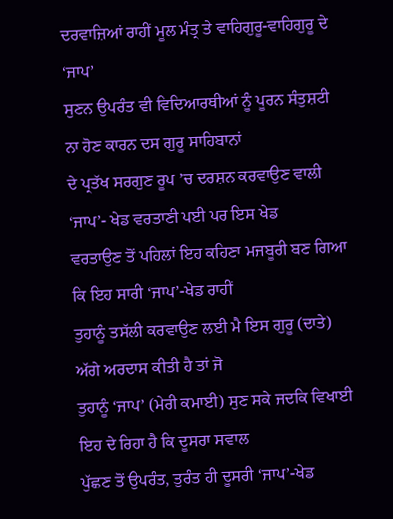ਦਰਵਾਜ਼ਿਆਂ ਰਾਹੀਂ ਮੂਲ ਮੰਤ੍ਰ ਤੇ ਵਾਹਿਗੁਰੂ-ਵਾਹਿਗੁਰੂ ਦੇ ‘ਜਾਪ’
ਸੁਣਨ ਉਪਰੰਤ ਵੀ ਵਿਦਿਆਰਥੀਆਂ ਨੂੰ ਪੂਰਨ ਸੰਤੁਸ਼ਟੀ ਨਾ ਹੋਣ ਕਾਰਨ ਦਸ ਗੁਰੂ ਸਾਹਿਬਾਨਾਂ
ਦੇ ਪ੍ਰਤੱਖ ਸਰਗੁਣ ਰੂਪ ’ਚ ਦਰਸ਼ਨ ਕਰਵਾਉਣ ਵਾਲੀ ‘ਜਾਪ’- ਖੇਡ ਵਰਤਾਣੀ ਪਈ ਪਰ ਇਸ ਖੇਡ
ਵਰਤਾਉਣ ਤੋਂ ਪਹਿਲਾਂ ਇਹ ਕਹਿਣਾ ਮਜਬੂਰੀ ਬਣ ਗਿਆ ਕਿ ਇਹ ਸਾਰੀ ‘ਜਾਪ’-ਖੇਡ ਰਾਹੀਂ
ਤੁਹਾਨੂੰ ਤਸੱਲੀ ਕਰਵਾਉਣ ਲਈ ਮੈ ਇਸ ਗੁਰੂ (ਦਾਤੇ) ਅੱਗੇ ਅਰਦਾਸ ਕੀਤੀ ਹੈ ਤਾਂ ਜੋ
ਤੁਹਾਨੂੰ ‘ਜਾਪ’ (ਮੇਰੀ ਕਮਾਈ) ਸੁਣ ਸਕੇ ਜਦਕਿ ਵਿਖਾਈ ਇਹ ਦੇ ਰਿਹਾ ਹੈ ਕਿ ਦੂਸਰਾ ਸਵਾਲ
ਪੁੱਛਣ ਤੋਂ ਉਪਰੰਤ, ਤੁਰੰਤ ਹੀ ਦੂਸਰੀ ‘ਜਾਪ’-ਖੇਡ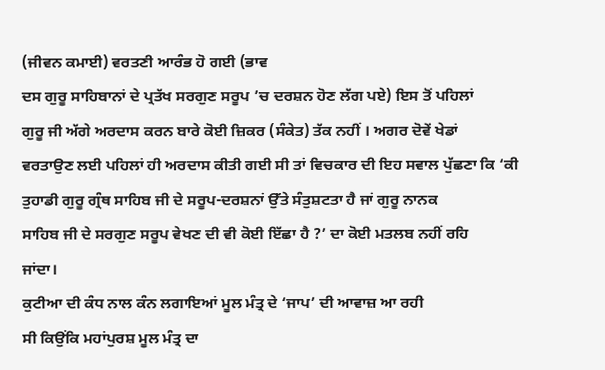(ਜੀਵਨ ਕਮਾਈ) ਵਰਤਣੀ ਆਰੰਭ ਹੋ ਗਈ (ਭਾਵ
ਦਸ ਗੁਰੂ ਸਾਹਿਬਾਨਾਂ ਦੇ ਪ੍ਰਤੱਖ ਸਰਗੁਣ ਸਰੂਪ ’ਚ ਦਰਸ਼ਨ ਹੋਣ ਲੱਗ ਪਏ) ਇਸ ਤੋਂ ਪਹਿਲਾਂ
ਗੁਰੂ ਜੀ ਅੱਗੇ ਅਰਦਾਸ ਕਰਨ ਬਾਰੇ ਕੋਈ ਜ਼ਿਕਰ (ਸੰਕੇਤ) ਤੱਕ ਨਹੀਂ । ਅਗਰ ਦੋਵੇਂ ਖੇਡਾਂ
ਵਰਤਾਉਣ ਲਈ ਪਹਿਲਾਂ ਹੀ ਅਰਦਾਸ ਕੀਤੀ ਗਈ ਸੀ ਤਾਂ ਵਿਚਕਾਰ ਦੀ ਇਹ ਸਵਾਲ ਪੁੱਛਣਾ ਕਿ ‘ਕੀ
ਤੁਹਾਡੀ ਗੁਰੂ ਗ੍ਰੰਥ ਸਾਹਿਬ ਜੀ ਦੇ ਸਰੂਪ-ਦਰਸ਼ਨਾਂ ਉੱਤੇ ਸੰਤੁਸ਼ਟਤਾ ਹੈ ਜਾਂ ਗੁਰੂ ਨਾਨਕ
ਸਾਹਿਬ ਜੀ ਦੇ ਸਰਗੁਣ ਸਰੂਪ ਵੇਖਣ ਦੀ ਵੀ ਕੋਈ ਇੱਛਾ ਹੈ ?’ ਦਾ ਕੋਈ ਮਤਲਬ ਨਹੀਂ ਰਹਿ
ਜਾਂਦਾ।
ਕੁਟੀਆ ਦੀ ਕੰਧ ਨਾਲ ਕੰਨ ਲਗਾਇਆਂ ਮੂਲ ਮੰਤ੍ਰ ਦੇ ‘ਜਾਪ’ ਦੀ ਆਵਾਜ਼ ਆ ਰਹੀ
ਸੀ ਕਿਉਂਕਿ ਮਹਾਂਪੁਰਸ਼ ਮੂਲ ਮੰਤ੍ਰ ਦਾ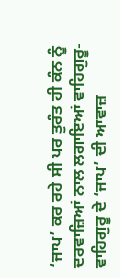‘ਜਾਪ’ ਕਰ ਰਹੇ ਸੀ ਪਰ ਤੁਰੰਤ ਹੀ ਕੰਨ ਨੂੰ
ਦਰਵਾਜ਼ਿਆਂ ਨਾਲ ਲਗਾਇਆਂ ਵਾਹਿਗੁਰੂ-ਵਾਹਿਗੁਰੂ ਦੇ ‘ਜਾਪ’ ਦੀ ਆਵਾਜ਼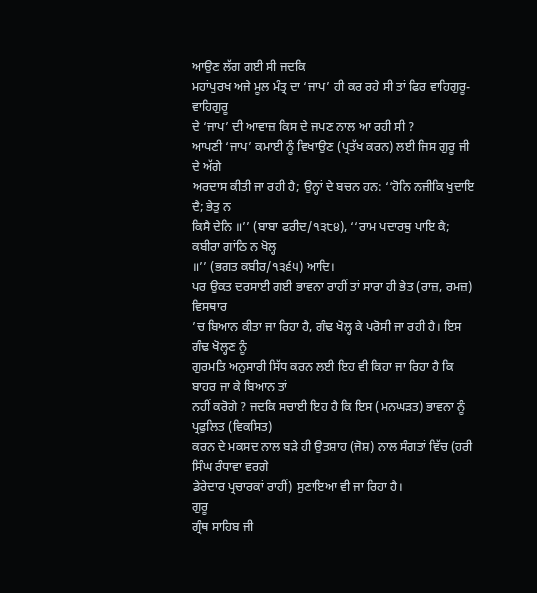ਆਉਣ ਲੱਗ ਗਈ ਸੀ ਜਦਕਿ
ਮਹਾਂਪੁਰਖ ਅਜੇ ਮੂਲ ਮੰਤ੍ਰ ਦਾ ‘ਜਾਪ’ ਹੀ ਕਰ ਰਹੇ ਸੀ ਤਾਂ ਫਿਰ ਵਾਹਿਗੁਰੂ-ਵਾਹਿਗੁਰੂ
ਦੇ ‘ਜਾਪ’ ਦੀ ਆਵਾਜ਼ ਕਿਸ ਦੇ ਜਪਣ ਨਾਲ ਆ ਰਹੀ ਸੀ ?
ਆਪਣੀ ‘ਜਾਪ’ ਕਮਾਈ ਨੂੰ ਵਿਖਾਉਣ (ਪ੍ਰਤੱਖ ਕਰਨ) ਲਈ ਜਿਸ ਗੁਰੂ ਜੀ ਦੇ ਅੱਗੇ
ਅਰਦਾਸ ਕੀਤੀ ਜਾ ਰਹੀ ਹੈ; ਉਨ੍ਹਾਂ ਦੇ ਬਚਨ ਹਨ: ‘‘ਹੋਨਿ ਨਜੀਕਿ ਖੁਦਾਇ ਦੈ; ਭੇਤੁ ਨ
ਕਿਸੈ ਦੇਨਿ ॥’’ (ਬਾਬਾ ਫਰੀਦ/੧੩੮੪), ‘‘ਰਾਮ ਪਦਾਰਥੁ ਪਾਇ ਕੈ; ਕਬੀਰਾ ਗਾਂਠਿ ਨ ਖੋਲ੍ਹ
॥’’ (ਭਗਤ ਕਬੀਰ/੧੩੬੫) ਆਦਿ।
ਪਰ ਉਕਤ ਦਰਸਾਈ ਗਈ ਭਾਵਨਾ ਰਾਹੀਂ ਤਾਂ ਸਾਰਾ ਹੀ ਭੇਤ (ਰਾਜ਼, ਰਮਜ਼) ਵਿਸਥਾਰ
’ਚ ਬਿਆਨ ਕੀਤਾ ਜਾ ਰਿਹਾ ਹੈ, ਗੰਢ ਖੋਲ੍ਹ ਕੇ ਪਰੋਸੀ ਜਾ ਰਹੀ ਹੈ। ਇਸ ਗੰਢ ਖੋਲ੍ਹਣ ਨੂੰ
ਗੁਰਮਤਿ ਅਨੁਸਾਰੀ ਸਿੱਧ ਕਰਨ ਲਈ ਇਹ ਵੀ ਕਿਹਾ ਜਾ ਰਿਹਾ ਹੈ ਕਿ ਬਾਹਰ ਜਾ ਕੇ ਬਿਆਨ ਤਾਂ
ਨਹੀਂ ਕਰੋਗੇ ? ਜਦਕਿ ਸਚਾਈ ਇਹ ਹੈ ਕਿ ਇਸ (ਮਨਘੜਤ) ਭਾਵਨਾ ਨੂੰ ਪ੍ਰਫੁਲਿਤ (ਵਿਕਸਿਤ)
ਕਰਨ ਦੇ ਮਕਸਦ ਨਾਲ ਬੜੇ ਹੀ ਉਤਸ਼ਾਹ (ਜੋਸ਼) ਨਾਲ ਸੰਗਤਾਂ ਵਿੱਚ (ਹਰੀ ਸਿੰਘ ਰੰਧਾਵਾ ਵਰਗੇ
ਡੇਰੇਦਾਰ ਪ੍ਰਚਾਰਕਾਂ ਰਾਹੀਂ) ਸੁਣਾਇਆ ਵੀ ਜਾ ਰਿਹਾ ਹੈ।
ਗੁਰੂ
ਗ੍ਰੰਥ ਸਾਹਿਬ ਜੀ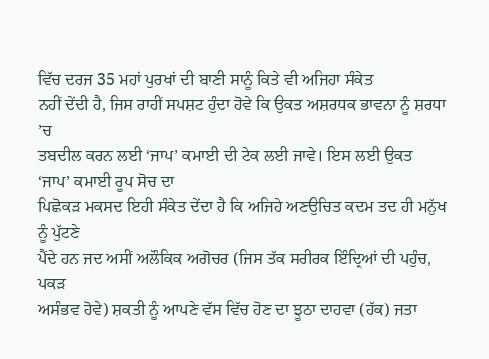ਵਿੱਚ ਦਰਜ 35 ਮਹਾਂ ਪੁਰਖਾਂ ਦੀ ਬਾਣੀ ਸਾਨੂੰ ਕਿਤੇ ਵੀ ਅਜਿਹਾ ਸੰਕੇਤ
ਨਹੀਂ ਦੇਂਦੀ ਹੈ, ਜਿਸ ਰਾਹੀਂ ਸਪਸ਼ਟ ਹੁੰਦਾ ਹੋਵੇ ਕਿ ਉਕਤ ਅਸ਼ਰਧਕ ਭਾਵਨਾ ਨੂੰ ਸ਼ਰਧਾ ’ਚ
ਤਬਦੀਲ ਕਰਨ ਲਈ ‘ਜਾਪ’ ਕਮਾਈ ਦੀ ਟੇਕ ਲਈ ਜਾਵੇ। ਇਸ ਲਈ ਉਕਤ ‘ਜਾਪ’ ਕਮਾਈ ਰੂਪ ਸੋਚ ਦਾ
ਪਿਛੋਕੜ ਮਕਸਦ ਇਹੀ ਸੰਕੇਤ ਦੇਂਦਾ ਹੈ ਕਿ ਅਜਿਹੇ ਅਣਉਚਿਤ ਕਦਮ ਤਦ ਹੀ ਮਨੁੱਖ ਨੂੰ ਪੁੱਟਣੇ
ਪੈਂਦੇ ਹਨ ਜਦ ਅਸੀਂ ਅਲੌਕਿਕ ਅਗੋਚਰ (ਜਿਸ ਤੱਕ ਸਰੀਰਕ ਇੰਦ੍ਰਿਆਂ ਦੀ ਪਹੁੰਚ, ਪਕੜ
ਅਸੰਭਵ ਹੋਵੇ) ਸ਼ਕਤੀ ਨੂੰ ਆਪਣੇ ਵੱਸ ਵਿੱਚ ਹੋਣ ਦਾ ਝੂਠਾ ਦਾਹਵਾ (ਹੱਕ) ਜਤਾ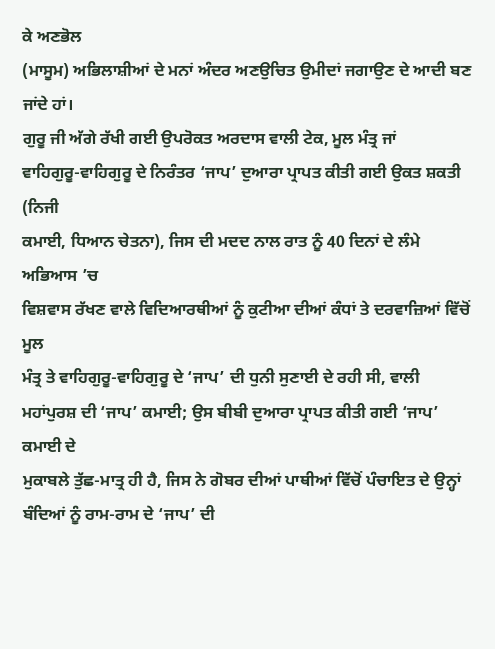ਕੇ ਅਣਭੋਲ
(ਮਾਸੂਮ) ਅਭਿਲਾਸ਼ੀਆਂ ਦੇ ਮਨਾਂ ਅੰਦਰ ਅਣਉਚਿਤ ਉਮੀਦਾਂ ਜਗਾਉਣ ਦੇ ਆਦੀ ਬਣ ਜਾਂਦੇ ਹਾਂ।
ਗੁਰੂ ਜੀ ਅੱਗੇ ਰੱਖੀ ਗਈ ਉਪਰੋਕਤ ਅਰਦਾਸ ਵਾਲੀ ਟੇਕ, ਮੂਲ ਮੰਤ੍ਰ ਜਾਂ
ਵਾਹਿਗੁਰੂ-ਵਾਹਿਗੁਰੂ ਦੇ ਨਿਰੰਤਰ ‘ਜਾਪ’ ਦੁਆਰਾ ਪ੍ਰਾਪਤ ਕੀਤੀ ਗਈ ਉਕਤ ਸ਼ਕਤੀ (ਨਿਜੀ
ਕਮਾਈ, ਧਿਆਨ ਚੇਤਨਾ), ਜਿਸ ਦੀ ਮਦਦ ਨਾਲ ਰਾਤ ਨੂੰ 40 ਦਿਨਾਂ ਦੇ ਲੰਮੇ ਅਭਿਆਸ ’ਚ
ਵਿਸ਼ਵਾਸ ਰੱਖਣ ਵਾਲੇ ਵਿਦਿਆਰਥੀਆਂ ਨੂੰ ਕੁਟੀਆ ਦੀਆਂ ਕੰਧਾਂ ਤੇ ਦਰਵਾਜ਼ਿਆਂ ਵਿੱਚੋਂ ਮੂਲ
ਮੰਤ੍ਰ ਤੇ ਵਾਹਿਗੁਰੂ-ਵਾਹਿਗੁਰੂ ਦੇ ‘ਜਾਪ’ ਦੀ ਧੁਨੀ ਸੁਣਾਈ ਦੇ ਰਹੀ ਸੀ, ਵਾਲੀ
ਮਹਾਂਪੁਰਸ਼ ਦੀ ‘ਜਾਪ’ ਕਮਾਈ; ਉਸ ਬੀਬੀ ਦੁਆਰਾ ਪ੍ਰਾਪਤ ਕੀਤੀ ਗਈ ‘ਜਾਪ’ ਕਮਾਈ ਦੇ
ਮੁਕਾਬਲੇ ਤੁੱਛ-ਮਾਤ੍ਰ ਹੀ ਹੈ, ਜਿਸ ਨੇ ਗੋਬਰ ਦੀਆਂ ਪਾਥੀਆਂ ਵਿੱਚੋਂ ਪੰਚਾਇਤ ਦੇ ਉਨ੍ਹਾਂ
ਬੰਦਿਆਂ ਨੂੰ ਰਾਮ-ਰਾਮ ਦੇ ‘ਜਾਪ’ ਦੀ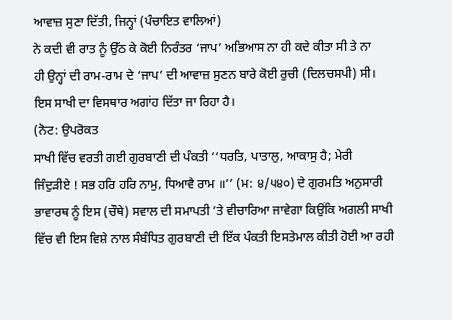ਆਵਾਜ਼ ਸੁਣਾ ਦਿੱਤੀ, ਜਿਨ੍ਹਾਂ (ਪੰਚਾਇਤ ਵਾਲਿਆਂ)
ਨੇ ਕਦੀ ਵੀ ਰਾਤ ਨੂੰ ਉੱਠ ਕੇ ਕੋਈ ਨਿਰੰਤਰ ‘ਜਾਪ’ ਅਭਿਆਸ ਨਾ ਹੀ ਕਦੇ ਕੀਤਾ ਸੀ ਤੇ ਨਾ
ਹੀ ਉਨ੍ਹਾਂ ਦੀ ਰਾਮ-ਰਾਮ ਦੇ ‘ਜਾਪ’ ਦੀ ਆਵਾਜ਼ ਸੁਣਨ ਬਾਰੇ ਕੋਈ ਰੁਚੀ (ਦਿਲਚਸਪੀ) ਸੀ।
ਇਸ ਸਾਖੀ ਦਾ ਵਿਸਥਾਰ ਅਗਾਂਹ ਦਿੱਤਾ ਜਾ ਰਿਹਾ ਹੈ।
(ਨੋਟ: ਉਪਰੋਕਤ
ਸਾਖੀ ਵਿੱਚ ਵਰਤੀ ਗਈ ਗੁਰਬਾਣੀ ਦੀ ਪੰਕਤੀ ‘‘ਧਰਤਿ, ਪਾਤਾਲੁ, ਆਕਾਸੁ ਹੈ; ਮੇਰੀ
ਜਿੰਦੁੜੀਏ ! ਸਭ ਹਰਿ ਹਰਿ ਨਾਮੁ, ਧਿਆਵੈ ਰਾਮ ॥’’ (ਮ: ੪/੫੪੦) ਦੇ ਗੁਰਮਤਿ ਅਨੁਸਾਰੀ
ਭਾਵਾਰਥ ਨੂੰ ਇਸ (ਚੌਥੇ) ਸਵਾਲ ਦੀ ਸਮਾਪਤੀ ’ਤੇ ਵੀਚਾਰਿਆ ਜਾਵੇਗਾ ਕਿਉਂਕਿ ਅਗਲੀ ਸਾਖੀ
ਵਿੱਚ ਵੀ ਇਸ ਵਿਸ਼ੇ ਨਾਲ ਸੰਬੰਧਿਤ ਗੁਰਬਾਣੀ ਦੀ ਇੱਕ ਪੰਕਤੀ ਇਸਤੇਮਾਲ ਕੀਤੀ ਹੋਈ ਆ ਰਹੀ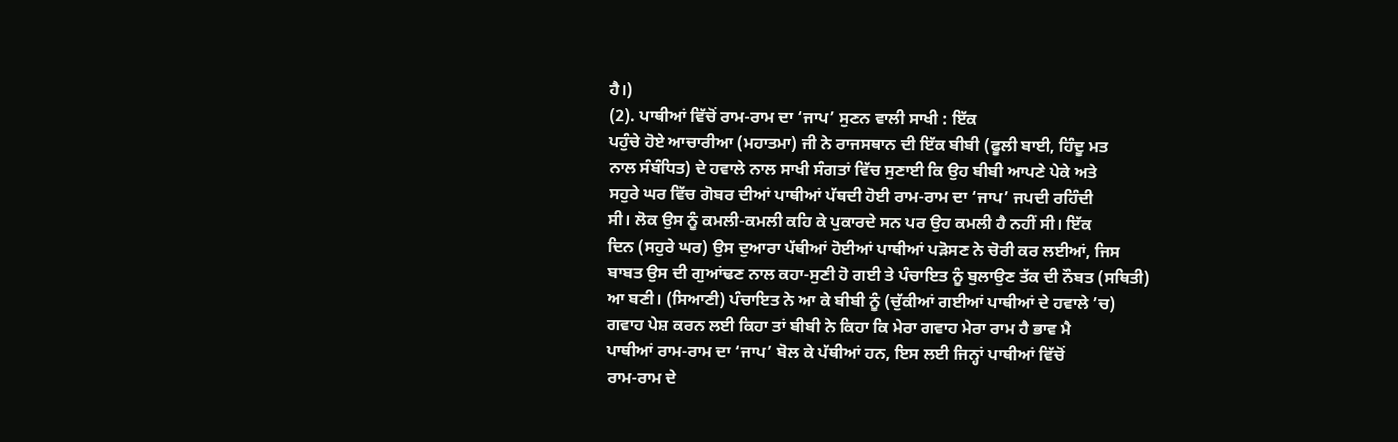ਹੈ।)
(2). ਪਾਥੀਆਂ ਵਿੱਚੋਂ ਰਾਮ-ਰਾਮ ਦਾ ‘ਜਾਪ’ ਸੁਣਨ ਵਾਲੀ ਸਾਖੀ : ਇੱਕ
ਪਹੁੰਚੇ ਹੋਏ ਆਚਾਰੀਆ (ਮਹਾਤਮਾ) ਜੀ ਨੇ ਰਾਜਸਥਾਨ ਦੀ ਇੱਕ ਬੀਬੀ (ਫੂਲੀ ਬਾਈ, ਹਿੰਦੂ ਮਤ
ਨਾਲ ਸੰਬੰਧਿਤ) ਦੇ ਹਵਾਲੇ ਨਾਲ ਸਾਖੀ ਸੰਗਤਾਂ ਵਿੱਚ ਸੁਣਾਈ ਕਿ ਉਹ ਬੀਬੀ ਆਪਣੇ ਪੇਕੇ ਅਤੇ
ਸਹੁਰੇ ਘਰ ਵਿੱਚ ਗੋਬਰ ਦੀਆਂ ਪਾਥੀਆਂ ਪੱਥਦੀ ਹੋਈ ਰਾਮ-ਰਾਮ ਦਾ ‘ਜਾਪ’ ਜਪਦੀ ਰਹਿੰਦੀ
ਸੀ। ਲੋਕ ਉਸ ਨੂੰ ਕਮਲੀ-ਕਮਲੀ ਕਹਿ ਕੇ ਪੁਕਾਰਦੇ ਸਨ ਪਰ ਉਹ ਕਮਲੀ ਹੈ ਨਹੀਂ ਸੀ। ਇੱਕ
ਦਿਨ (ਸਹੁਰੇ ਘਰ) ਉਸ ਦੁਆਰਾ ਪੱਥੀਆਂ ਹੋਈਆਂ ਪਾਥੀਆਂ ਪੜੋਸਣ ਨੇ ਚੋਰੀ ਕਰ ਲਈਆਂ, ਜਿਸ
ਬਾਬਤ ਉਸ ਦੀ ਗੁਆਂਢਣ ਨਾਲ ਕਹਾ-ਸੁਣੀ ਹੋ ਗਈ ਤੇ ਪੰਚਾਇਤ ਨੂੰ ਬੁਲਾਉਣ ਤੱਕ ਦੀ ਨੌਬਤ (ਸਥਿਤੀ)
ਆ ਬਣੀ। (ਸਿਆਣੀ) ਪੰਚਾਇਤ ਨੇ ਆ ਕੇ ਬੀਬੀ ਨੂੰ (ਚੁੱਕੀਆਂ ਗਈਆਂ ਪਾਥੀਆਂ ਦੇ ਹਵਾਲੇ ’ਚ)
ਗਵਾਹ ਪੇਸ਼ ਕਰਨ ਲਈ ਕਿਹਾ ਤਾਂ ਬੀਬੀ ਨੇ ਕਿਹਾ ਕਿ ਮੇਰਾ ਗਵਾਹ ਮੇਰਾ ਰਾਮ ਹੈ ਭਾਵ ਮੈ
ਪਾਥੀਆਂ ਰਾਮ-ਰਾਮ ਦਾ ‘ਜਾਪ’ ਬੋਲ ਕੇ ਪੱਥੀਆਂ ਹਨ, ਇਸ ਲਈ ਜਿਨ੍ਹਾਂ ਪਾਥੀਆਂ ਵਿੱਚੋਂ
ਰਾਮ-ਰਾਮ ਦੇ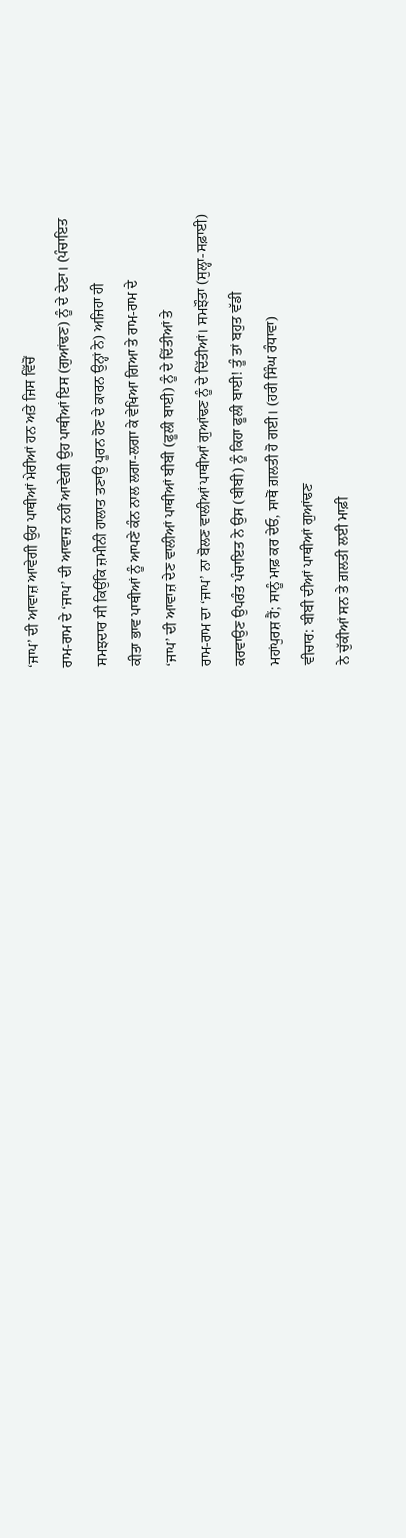‘ਜਾਪ’ ਦੀ ਆਵਾਜ਼ ਆਵੇਗੀ ਉਹ ਪਾਥੀਆਂ ਮੇਰੀਆਂ ਹਨ ਅਤੇ ਜਿਸ ਵਿੱਚੋਂ
ਰਾਮ-ਰਾਮ ਦੇ ‘ਜਾਪ’ ਦੀ ਆਵਾਜ਼ ਨਹੀਂ ਆਵੇਗੀ ਉਹ ਪਾਥੀਆਂ ਇਸ (ਗੁਆਂਢਣ) ਨੂੰ ਦੇ ਦੇਣਾ। (ਪੰਚਾਇਤ
ਸਮਝਦਾਰ ਸੀ ਕਿਉਂਕਿ ਜ਼ਮੀਨੀ ਹਾਲਾਤ ਤਣਾਉ ਪੂਰਨ ਹੋਣ ਦੇ ਕਾਰਨ ਉਨ੍ਹਾਂ ਨੇ) ਅਜਿਹਾ ਹੀ
ਕੀਤਾ ਭਾਵ ਪਾਥੀਆਂ ਨੂੰ ਆਪਣੇ ਕੰਨ ਨਾਲ ਲਗਾ-ਲਗਾ ਕੇ ਵੇਖਿਆ ਗਿਆ ਤੇ ਰਾਮ-ਰਾਮ ਦੇ
‘ਜਾਪ’ ਦੀ ਆਵਾਜ਼ ਦੇਣ ਵਾਲੀਆਂ ਪਾਥੀਆਂ ਬੀਬੀ (ਫੂਲੀ ਬਾਈ) ਨੂੰ ਦੇ ਦਿੱਤੀਆਂ ਤੇ
ਰਾਮ-ਰਾਮ ਦਾ ‘ਜਾਪ’ ਨਾ ਬੋਲਣ ਵਾਲੀਆਂ ਪਾਥੀਆਂ ਗੁਆਂਢਣ ਨੂੰ ਦੇ ਦਿੱਤੀਆਂ। ਸਮਝੌਤਾ (ਸੁਲ੍ਹਾ-ਸਫ਼ਾਈ)
ਕਰਵਾਉਣ ਉਪਰੰਤ ਪੰਚਾਇਤ ਨੇ ਉਸ (ਬੀਬੀ) ਨੂੰ ਕਿਹਾ ਫੂਲੀ ਬਾਈ! ਤੂੰ ਤਾਂ ਬਹੁਤ ਵੱਡੀ
ਮਹਾਂਪੁਰਸ਼ ਹੈਂ; ਸਾਨੂੰ ਮਾਫ਼ ਕਰ ਦੇਓ, ਸਾਥੋਂ ਗ਼ਲਤੀ ਹੋ ਗਈ। (ਹਰੀ ਸਿੰਘ ਰੰਧਾਵਾ)
ਵੀਚਾਰ: ਬੀਬੀ ਦੀਆਂ ਪਾਥੀਆਂ ਗੁਆਂਢਣ
ਨੇ ਚੁੱਕੀਆਂ ਸਨ ਤੇ ਗ਼ਲਤੀ ਲਈ ਮਾਫ਼ੀ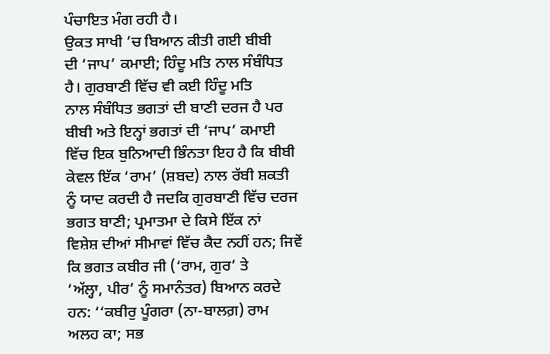ਪੰਚਾਇਤ ਮੰਗ ਰਹੀ ਹੈ।
ਉਕਤ ਸਾਖੀ ’ਚ ਬਿਆਨ ਕੀਤੀ ਗਈ ਬੀਬੀ
ਦੀ ‘ਜਾਪ’ ਕਮਾਈ; ਹਿੰਦੂ ਮਤਿ ਨਾਲ ਸੰਬੰਧਿਤ ਹੈ। ਗੁਰਬਾਣੀ ਵਿੱਚ ਵੀ ਕਈ ਹਿੰਦੂ ਮਤਿ
ਨਾਲ ਸੰਬੰਧਿਤ ਭਗਤਾਂ ਦੀ ਬਾਣੀ ਦਰਜ ਹੈ ਪਰ ਬੀਬੀ ਅਤੇ ਇਨ੍ਹਾਂ ਭਗਤਾਂ ਦੀ ‘ਜਾਪ’ ਕਮਾਈ
ਵਿੱਚ ਇਕ ਬੁਨਿਆਦੀ ਭਿੰਨਤਾ ਇਹ ਹੈ ਕਿ ਬੀਬੀ ਕੇਵਲ ਇੱਕ ‘ਰਾਮ’ (ਸ਼ਬਦ) ਨਾਲ ਰੱਬੀ ਸ਼ਕਤੀ
ਨੂੰ ਯਾਦ ਕਰਦੀ ਹੈ ਜਦਕਿ ਗੁਰਬਾਣੀ ਵਿੱਚ ਦਰਜ ਭਗਤ ਬਾਣੀ; ਪ੍ਰਮਾਤਮਾ ਦੇ ਕਿਸੇ ਇੱਕ ਨਾਂ
ਵਿਸ਼ੇਸ਼ ਦੀਆਂ ਸੀਮਾਵਾਂ ਵਿੱਚ ਕੈਦ ਨਹੀਂ ਹਨ; ਜਿਵੇਂ ਕਿ ਭਗਤ ਕਬੀਰ ਜੀ (‘ਰਾਮ, ਗੁਰ’ ਤੇ
‘ਅੱਲ੍ਹਾ, ਪੀਰ’ ਨੂੰ ਸਮਾਨੰਤਰ) ਬਿਆਨ ਕਰਦੇ ਹਨ: ‘‘ਕਬੀਰੁ ਪੂੰਗਰਾ (ਨਾ-ਬਾਲਗ਼) ਰਾਮ
ਅਲਹ ਕਾ; ਸਭ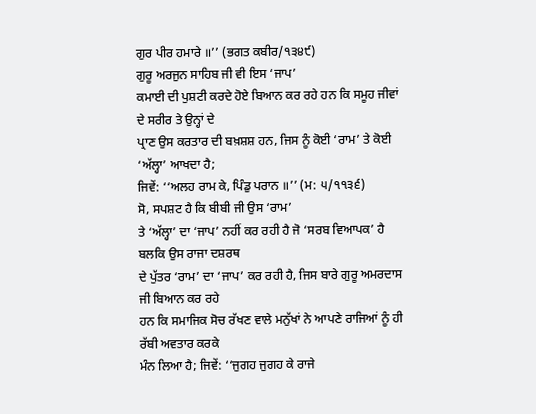ਗੁਰ ਪੀਰ ਹਮਾਰੇ ॥’’ (ਭਗਤ ਕਬੀਰ/੧੩੪੯)
ਗੁਰੂ ਅਰਜੁਨ ਸਾਹਿਬ ਜੀ ਵੀ ਇਸ ‘ਜਾਪ’
ਕਮਾਈ ਦੀ ਪੁਸ਼ਟੀ ਕਰਦੇ ਹੋਏ ਬਿਆਨ ਕਰ ਰਹੇ ਹਨ ਕਿ ਸਮੂਹ ਜੀਵਾਂ ਦੇ ਸਰੀਰ ਤੇ ਉਨ੍ਹਾਂ ਦੇ
ਪ੍ਰਾਣ ਉਸ ਕਰਤਾਰ ਦੀ ਬਖ਼ਸ਼ਸ਼ ਹਨ, ਜਿਸ ਨੂੰ ਕੋਈ ‘ਰਾਮ’ ਤੇ ਕੋਈ ‘ਅੱਲ੍ਹਾ’ ਆਖਦਾ ਹੈ;
ਜਿਵੇਂ: ‘‘ਅਲਹ ਰਾਮ ਕੇ, ਪਿੰਡੁ ਪਰਾਨ ॥’’ (ਮ: ੫/੧੧੩੬)
ਸੋ, ਸਪਸ਼ਟ ਹੈ ਕਿ ਬੀਬੀ ਜੀ ਉਸ ‘ਰਾਮ’
ਤੇ ‘ਅੱਲ੍ਹਾ’ ਦਾ ‘ਜਾਪ’ ਨਹੀਂ ਕਰ ਰਹੀ ਹੈ ਜੋ ‘ਸਰਬ ਵਿਆਪਕ’ ਹੈ ਬਲਕਿ ਉਸ ਰਾਜਾ ਦਸ਼ਰਥ
ਦੇ ਪੁੱਤਰ ‘ਰਾਮ’ ਦਾ ‘ਜਾਪ’ ਕਰ ਰਹੀ ਹੈ, ਜਿਸ ਬਾਰੇ ਗੁਰੂ ਅਮਰਦਾਸ ਜੀ ਬਿਆਨ ਕਰ ਰਹੇ
ਹਨ ਕਿ ਸਮਾਜਿਕ ਸੋਚ ਰੱਖਣ ਵਾਲੇ ਮਨੁੱਖਾਂ ਨੇ ਆਪਣੇ ਰਾਜਿਆਂ ਨੂੰ ਹੀ ਰੱਬੀ ਅਵਤਾਰ ਕਰਕੇ
ਮੰਨ ਲਿਆ ਹੈ; ਜਿਵੇਂ: ‘‘ਜੁਗਹ ਜੁਗਹ ਕੇ ਰਾਜੇ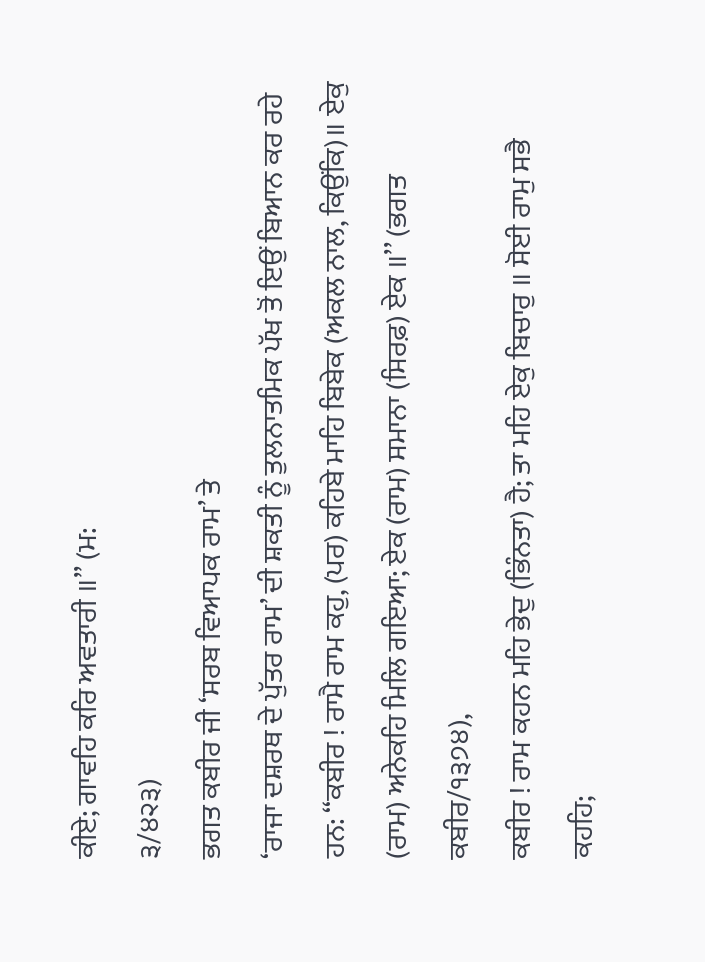ਕੀਏ; ਗਾਵਹਿ ਕਰਿ ਅਵਤਾਰੀ ॥’’ (ਮ:
੩/੪੨੩)
ਭਗਤ ਕਬੀਰ ਜੀ ‘ਸਰਬ ਵਿਆਪਕ ਰਾਮ’ ਤੇ
‘ਰਾਜਾ ਦਸ਼ਰਥ ਦੇ ਪੁੱਤਰ ਰਾਮ’ ਦੀ ਸ਼ਕਤੀ ਨੂੰ ਤੁਲਨਾਤਮਿਕ ਪੱਖ ਤੋਂ ਇਉਂ ਬਿਆਨ ਕਰ ਰਹੇ
ਹਨ: ‘‘ਕਬੀਰ ! ਰਾਮੈ ਰਾਮ ਕਹੁ, (ਪਰ) ਕਹਿਬੇ ਮਾਹਿ ਬਿਬੇਕ (ਅਕਲ ਨਾਲ, ਕਿਉਂਕਿ)॥ ਏਕੁ
(ਰਾਮ) ਅਨੇਕਹਿ ਮਿਲਿ ਗਇਆ; ਏਕ (ਰਾਮ) ਸਮਾਨਾ (ਸਿਰਫ਼) ਏਕ ॥’’ (ਭਗਤ ਕਬੀਰ/੧੩੭੪),
ਕਬੀਰ ! ਰਾਮ ਕਹਨ ਮਹਿ ਭੇਦੁ (ਭਿੰਨਤਾ) ਹੈ; ਤਾ ਮਹਿ ਏਕੁ ਬਿਚਾਰੁ ॥ ਸੋਈ ਰਾਮੁ ਸਭੈ
ਕਹਹਿ;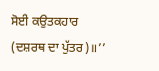ਸੋਈ ਕਉਤਕਹਾਰ (ਦਸ਼ਰਥ ਦਾ ਪੁੱਤਰ)॥’’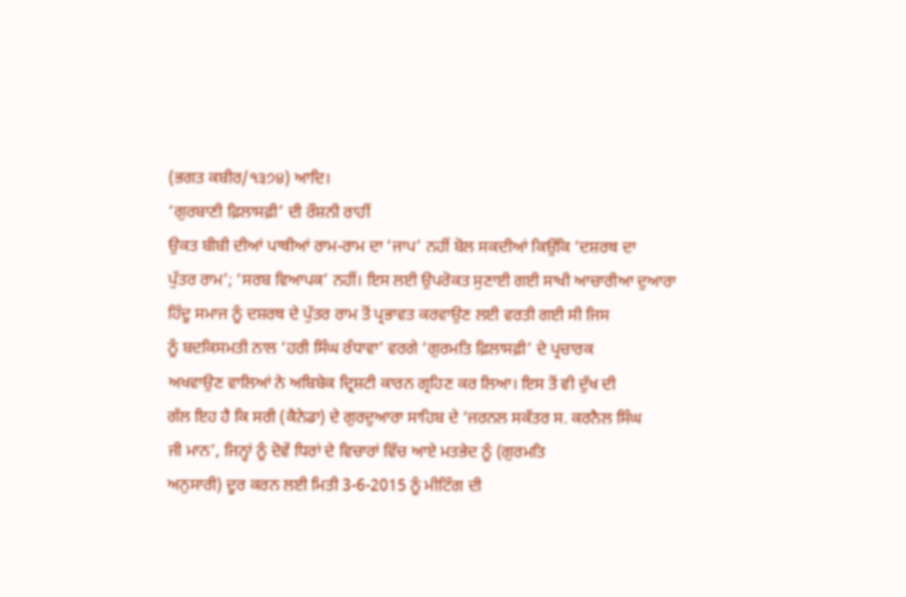(ਭਗਤ ਕਬੀਰ/੧੩੭੪) ਆਦਿ।
‘ਗੁਰਬਾਣੀ ਫ਼ਿਲਾਸਫ਼ੀ’ ਦੀ ਰੌਸ਼ਨੀ ਰਾਹੀਂ
ਉਕਤ ਬੀਬੀ ਦੀਆਂ ਪਾਥੀਆਂ ਰਾਮ-ਰਾਮ ਦਾ ‘ਜਾਪ’ ਨਹੀਂ ਬੋਲ ਸਕਦੀਆਂ ਕਿਉਂਕਿ ‘ਦਸ਼ਰਥ ਦਾ
ਪੁੱਤਰ ਰਾਮ’; ‘ਸਰਬ ਵਿਆਪਕ’ ਨਹੀਂ। ਇਸ ਲਈ ਉਪਰੋਕਤ ਸੁਣਾਈ ਗਈ ਸਾਖੀ ਆਚਾਰੀਆ ਦੁਆਰਾ
ਹਿੰਦੂ ਸਮਾਜ ਨੂੰ ਦਸ਼ਰਥ ਦੇ ਪੁੱਤਰ ਰਾਮ ਤੋਂ ਪ੍ਰਭਾਵਤ ਕਰਵਾਉਣ ਲਈ ਵਰਤੀ ਗਈ ਸੀ ਜਿਸ
ਨੂੰ ਬਦਕਿਸਮਤੀ ਨਾਲ ‘ਹਰੀ ਸਿੰਘ ਰੰਧਾਵਾ’ ਵਰਗੇ ‘ਗੁਰਮਤਿ ਫ਼ਿਲਾਸਫ਼ੀ’ ਦੇ ਪ੍ਰਚਾਰਕ
ਅਖਵਾਉਣ ਵਾਲਿਆਂ ਨੇ ਅਬਿਬੇਕ ਦ੍ਰਿਸ਼ਟੀ ਕਾਰਨ ਗ੍ਰਹਿਣ ਕਰ ਲਿਆ। ਇਸ ਤੋਂ ਵੀ ਦੁੱਖ ਦੀ
ਗੱਲ ਇਹ ਹੈ ਕਿ ਸਰੀ (ਕੈਨੇਡਾ) ਦੇ ਗੁਰਦੁਆਰਾ ਸਾਹਿਬ ਦੇ ‘ਜਰਨਲ ਸਕੱਤਰ ਸ. ਕਰਨੈਲ ਸਿੰਘ
ਜੀ ਮਾਨ’, ਜਿਨ੍ਹਾਂ ਨੂੰ ਦੋਵੇਂ ਧਿਰਾਂ ਦੇ ਵਿਚਾਰਾਂ ਵਿੱਚ ਆਏ ਮਤਭੇਦ ਨੂੰ (ਗੁਰਮਤਿ
ਅਨੁਸਾਰੀ) ਦੂਰ ਕਰਨ ਲਈ ਮਿਤੀ 3-6-2015 ਨੂੰ ਮੀਟਿੰਗ ਦੀ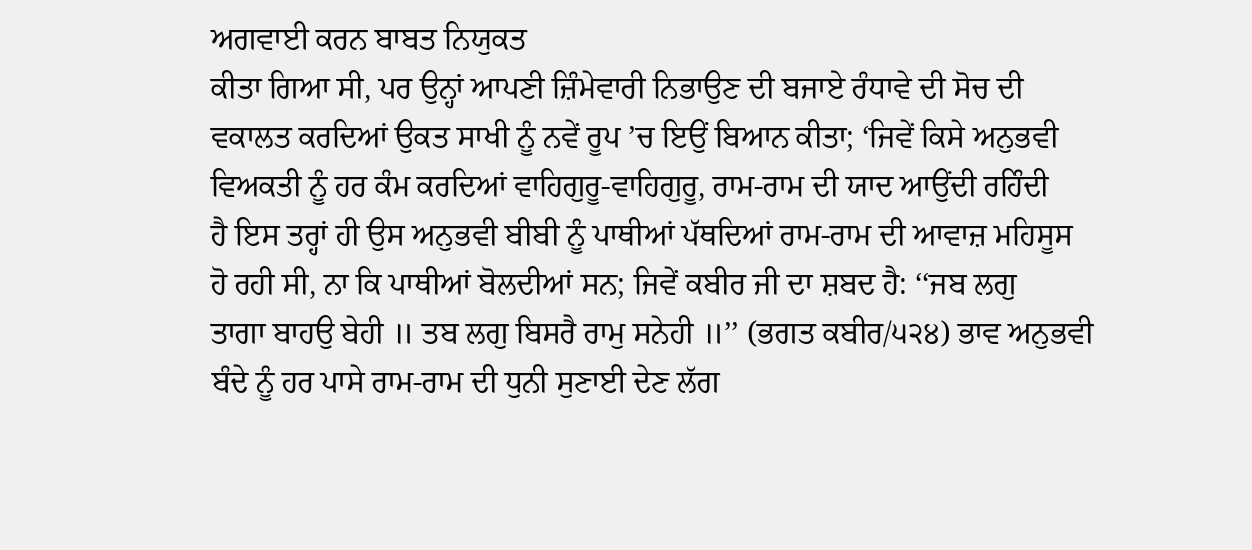ਅਗਵਾਈ ਕਰਨ ਬਾਬਤ ਨਿਯੁਕਤ
ਕੀਤਾ ਗਿਆ ਸੀ, ਪਰ ਉਨ੍ਹਾਂ ਆਪਣੀ ਜ਼ਿੰਮੇਵਾਰੀ ਨਿਭਾਉਣ ਦੀ ਬਜਾਏ ਰੰਧਾਵੇ ਦੀ ਸੋਚ ਦੀ
ਵਕਾਲਤ ਕਰਦਿਆਂ ਉਕਤ ਸਾਖੀ ਨੂੰ ਨਵੇਂ ਰੂਪ ’ਚ ਇਉਂ ਬਿਆਨ ਕੀਤਾ; ‘ਜਿਵੇਂ ਕਿਸੇ ਅਨੁਭਵੀ
ਵਿਅਕਤੀ ਨੂੰ ਹਰ ਕੰਮ ਕਰਦਿਆਂ ਵਾਹਿਗੁਰੂ-ਵਾਹਿਗੁਰੂ, ਰਾਮ-ਰਾਮ ਦੀ ਯਾਦ ਆਉਂਦੀ ਰਹਿੰਦੀ
ਹੈ ਇਸ ਤਰ੍ਹਾਂ ਹੀ ਉਸ ਅਨੁਭਵੀ ਬੀਬੀ ਨੂੰ ਪਾਥੀਆਂ ਪੱਥਦਿਆਂ ਰਾਮ-ਰਾਮ ਦੀ ਆਵਾਜ਼ ਮਹਿਸੂਸ
ਹੋ ਰਹੀ ਸੀ, ਨਾ ਕਿ ਪਾਥੀਆਂ ਬੋਲਦੀਆਂ ਸਨ; ਜਿਵੇਂ ਕਬੀਰ ਜੀ ਦਾ ਸ਼ਬਦ ਹੈ: ‘‘ਜਬ ਲਗੁ
ਤਾਗਾ ਬਾਹਉ ਬੇਹੀ ॥ ਤਬ ਲਗੁ ਬਿਸਰੈ ਰਾਮੁ ਸਨੇਹੀ ॥’’ (ਭਗਤ ਕਬੀਰ/੫੨੪) ਭਾਵ ਅਨੁਭਵੀ
ਬੰਦੇ ਨੂੰ ਹਰ ਪਾਸੇ ਰਾਮ-ਰਾਮ ਦੀ ਧੁਨੀ ਸੁਣਾਈ ਦੇਣ ਲੱਗ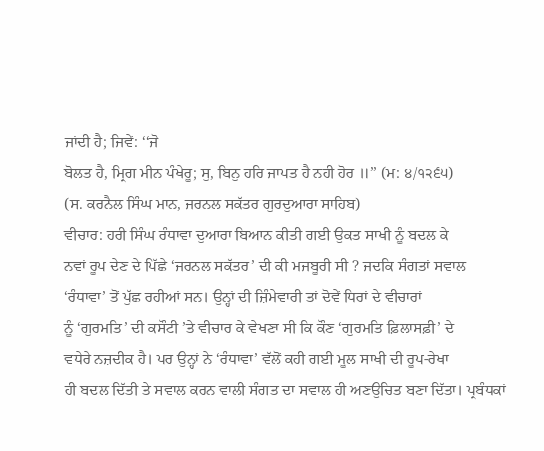ਜਾਂਦੀ ਹੈ; ਜਿਵੇਂ: ‘‘ਜੋ
ਬੋਲਤ ਹੈ, ਮ੍ਰਿਗ ਮੀਨ ਪੰਖੇਰੂ; ਸੁ, ਬਿਨੁ ਹਰਿ ਜਾਪਤ ਹੈ ਨਹੀ ਹੋਰ ॥’’ (ਮ: ੪/੧੨੬੫)
(ਸ. ਕਰਨੈਲ ਸਿੰਘ ਮਾਨ, ਜਰਨਲ ਸਕੱਤਰ ਗੁਰਦੁਆਰਾ ਸਾਹਿਬ)
ਵੀਚਾਰ: ਹਰੀ ਸਿੰਘ ਰੰਧਾਵਾ ਦੁਆਰਾ ਬਿਆਨ ਕੀਤੀ ਗਈ ਉਕਤ ਸਾਖੀ ਨੂੰ ਬਦਲ ਕੇ
ਨਵਾਂ ਰੂਪ ਦੇਣ ਦੇ ਪਿੱਛੇ ‘ਜਰਨਲ ਸਕੱਤਰ’ ਦੀ ਕੀ ਮਜਬੂਰੀ ਸੀ ? ਜਦਕਿ ਸੰਗਤਾਂ ਸਵਾਲ
‘ਰੰਧਾਵਾ’ ਤੋਂ ਪੁੱਛ ਰਹੀਆਂ ਸਨ। ਉਨ੍ਹਾਂ ਦੀ ਜ਼ਿੰਮੇਵਾਰੀ ਤਾਂ ਦੋਵੇਂ ਧਿਰਾਂ ਦੇ ਵੀਚਾਰਾਂ
ਨੂੰ ‘ਗੁਰਮਤਿ’ ਦੀ ਕਸੌਟੀ ’ਤੇ ਵੀਚਾਰ ਕੇ ਵੇਖਣਾ ਸੀ ਕਿ ਕੌਣ ‘ਗੁਰਮਤਿ ਫ਼ਿਲਾਸਫ਼ੀ’ ਦੇ
ਵਧੇਰੇ ਨਜ਼ਦੀਕ ਹੈ। ਪਰ ਉਨ੍ਹਾਂ ਨੇ ‘ਰੰਧਾਵਾ’ ਵੱਲੋਂ ਕਹੀ ਗਈ ਮੂਲ ਸਾਖੀ ਦੀ ਰੂਪ-ਰੇਖਾ
ਹੀ ਬਦਲ ਦਿੱਤੀ ਤੇ ਸਵਾਲ ਕਰਨ ਵਾਲੀ ਸੰਗਤ ਦਾ ਸਵਾਲ ਹੀ ਅਣਉਚਿਤ ਬਣਾ ਦਿੱਤਾ। ਪ੍ਰਬੰਧਕਾਂ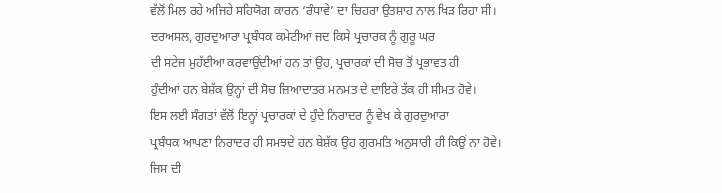ਵੱਲੋਂ ਮਿਲ ਰਹੇ ਅਜਿਹੇ ਸਹਿਯੋਗ ਕਾਰਨ ‘ਰੰਧਾਵੇ’ ਦਾ ਚਿਹਰਾ ਉਤਸ਼ਾਹ ਨਾਲ ਖਿੜ ਰਿਹਾ ਸੀ।
ਦਰਅਸਲ, ਗੁਰਦੁਆਰਾ ਪ੍ਰਬੰਧਕ ਕਮੇਟੀਆਂ ਜਦ ਕਿਸੇ ਪ੍ਰਚਾਰਕ ਨੂੰ ਗੁਰੂ ਘਰ
ਦੀ ਸਟੇਜ ਮੁਹੱਈਆ ਕਰਵਾਉਂਦੀਆਂ ਹਨ ਤਾਂ ਉਹ, ਪ੍ਰਚਾਰਕਾਂ ਦੀ ਸੋਚ ਤੋਂ ਪ੍ਰਭਾਵਤ ਹੀ
ਹੁੰਦੀਆਂ ਹਨ ਬੇਸ਼ੱਕ ਉਨ੍ਹਾਂ ਦੀ ਸੋਚ ਜ਼ਿਆਦਾਤਰ ਮਨਮਤ ਦੇ ਦਾਇਰੇ ਤੱਕ ਹੀ ਸੀਮਤ ਹੋਵੇ।
ਇਸ ਲਈ ਸੰਗਤਾਂ ਵੱਲੋਂ ਇਨ੍ਹਾਂ ਪ੍ਰਚਾਰਕਾਂ ਦੇ ਹੁੰਦੇ ਨਿਰਾਦਰ ਨੂੰ ਵੇਖ ਕੇ ਗੁਰਦੁਆਰਾ
ਪ੍ਰਬੰਧਕ ਆਪਣਾ ਨਿਰਾਦਰ ਹੀ ਸਮਝਦੇ ਹਨ ਬੇਸ਼ੱਕ ਉਹ ਗੁਰਮਤਿ ਅਨੁਸਾਰੀ ਹੀ ਕਿਉਂ ਨਾ ਹੋਵੇ।
ਜਿਸ ਦੀ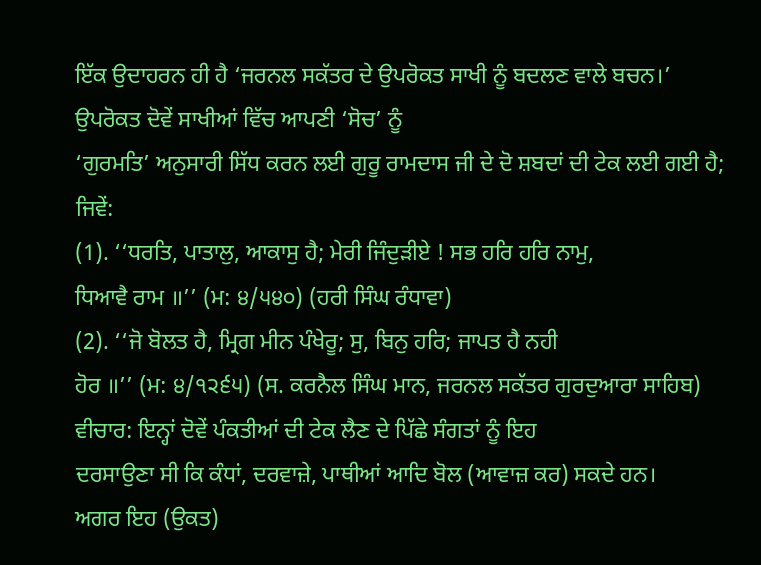ਇੱਕ ਉਦਾਹਰਨ ਹੀ ਹੈ ‘ਜਰਨਲ ਸਕੱਤਰ ਦੇ ਉਪਰੋਕਤ ਸਾਖੀ ਨੂੰ ਬਦਲਣ ਵਾਲੇ ਬਚਨ।’
ਉਪਰੋਕਤ ਦੋਵੇਂ ਸਾਖੀਆਂ ਵਿੱਚ ਆਪਣੀ ‘ਸੋਚ’ ਨੂੰ
‘ਗੁਰਮਤਿ’ ਅਨੁਸਾਰੀ ਸਿੱਧ ਕਰਨ ਲਈ ਗੁਰੂ ਰਾਮਦਾਸ ਜੀ ਦੇ ਦੋ ਸ਼ਬਦਾਂ ਦੀ ਟੇਕ ਲਈ ਗਈ ਹੈ;
ਜਿਵੇਂ:
(1). ‘‘ਧਰਤਿ, ਪਾਤਾਲੁ, ਆਕਾਸੁ ਹੈ; ਮੇਰੀ ਜਿੰਦੁੜੀਏ ! ਸਭ ਹਰਿ ਹਰਿ ਨਾਮੁ,
ਧਿਆਵੈ ਰਾਮ ॥’’ (ਮ: ੪/੫੪੦) (ਹਰੀ ਸਿੰਘ ਰੰਧਾਵਾ)
(2). ‘‘ਜੋ ਬੋਲਤ ਹੈ, ਮ੍ਰਿਗ ਮੀਨ ਪੰਖੇਰੂ; ਸੁ, ਬਿਨੁ ਹਰਿ; ਜਾਪਤ ਹੈ ਨਹੀ
ਹੋਰ ॥’’ (ਮ: ੪/੧੨੬੫) (ਸ. ਕਰਨੈਲ ਸਿੰਘ ਮਾਨ, ਜਰਨਲ ਸਕੱਤਰ ਗੁਰਦੁਆਰਾ ਸਾਹਿਬ)
ਵੀਚਾਰ: ਇਨ੍ਹਾਂ ਦੋਵੇਂ ਪੰਕਤੀਆਂ ਦੀ ਟੇਕ ਲੈਣ ਦੇ ਪਿੱਛੇ ਸੰਗਤਾਂ ਨੂੰ ਇਹ
ਦਰਸਾਉਣਾ ਸੀ ਕਿ ਕੰਧਾਂ, ਦਰਵਾਜ਼ੇ, ਪਾਥੀਆਂ ਆਦਿ ਬੋਲ (ਆਵਾਜ਼ ਕਰ) ਸਕਦੇ ਹਨ।
ਅਗਰ ਇਹ (ਉਕਤ)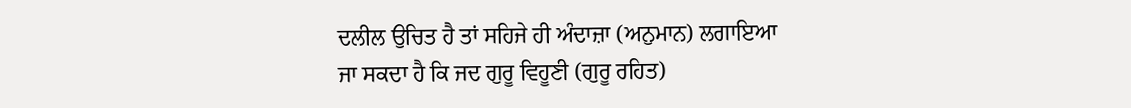ਦਲੀਲ ਉਚਿਤ ਹੈ ਤਾਂ ਸਹਿਜੇ ਹੀ ਅੰਦਾਜ਼ਾ (ਅਨੁਮਾਨ) ਲਗਾਇਆ
ਜਾ ਸਕਦਾ ਹੈ ਕਿ ਜਦ ਗੁਰੂ ਵਿਹੂਣੀ (ਗੁਰੂ ਰਹਿਤ)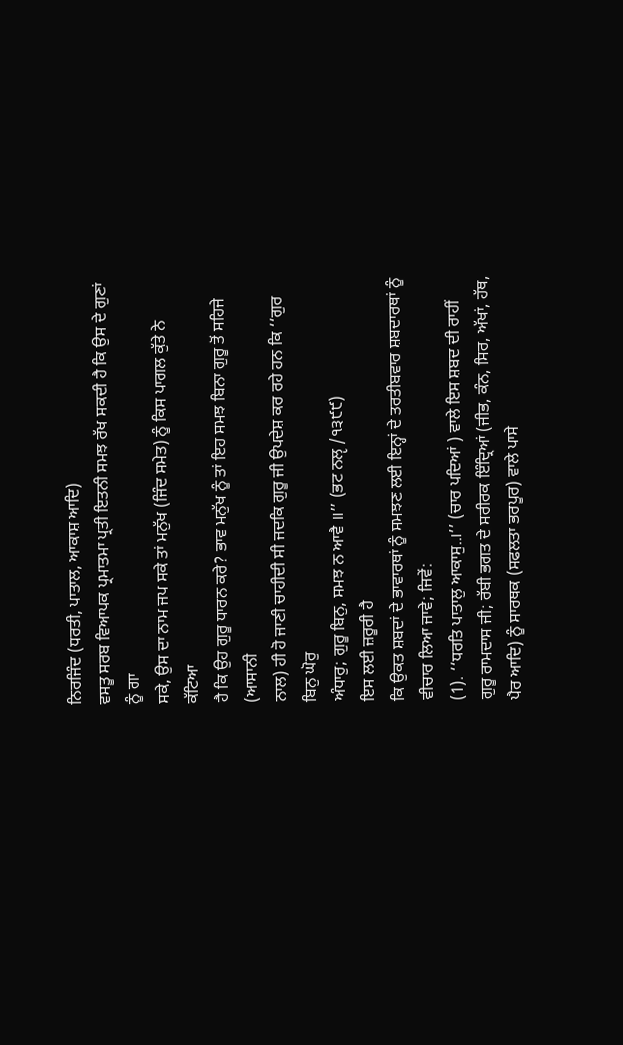ਨਿਰਜਿੰਦ (ਧਰਤੀ, ਪਾਤਾਲ, ਆਕਾਸ਼ ਆਦਿ)
ਵਸਤੂ ਸਰਬ ਵਿਆਪਕ ਪ੍ਰਮਾਤਮਾ ਪ੍ਰਤੀ ਇਤਨੀ ਸਮਝ ਰੱਖ ਸਕਦੀ ਹੈ ਕਿ ਉਸ ਦੇ ਗੁਣਾਂ ਨੂੰ ਗਾ
ਸਕੇ, ਉਸ ਦਾ ਨਾਮ ਜਪ ਸਕੇ ਤਾਂ ਮਨੁੱਖ (ਜਿੰਦ ਸਮੇਤ) ਨੂੰ ਕਿਸ ਪਾਗਲ ਕੁੱਤੇ ਨੇ ਕੱਟਿਆ
ਹੈ ਕਿ ਉਹ ਗੁਰੂ ਧਾਰਨ ਕਰੇ? ਭਾਵ ਮਨੁੱਖ ਨੂੰ ਤਾਂ ਇਹ ਸਮਝ ਬਿਨਾ ਗੁਰੂ ਤੋਂ ਸਹਿਜੇ (ਆਸਾਨੀ
ਨਾਲ) ਹੀ ਹੋ ਜਾਣੀ ਚਾਹੀਦੀ ਸੀ ਜਦਕਿ ਗੁਰੂ ਜੀ ਉਪਦੇਸ਼ ਕਰ ਰਹੇ ਹਨ ਕਿ ‘‘ਗੁਰ ਬਿਨੁ ਘੋਰੁ
ਅੰਧਾਰੁ; ਗੁਰੂ ਬਿਨੁ, ਸਮਝ ਨ ਆਵੈ ॥’’ (ਭਟ ਨਲੵ /੧੩੯੯)
ਇਸ ਲਈ ਜ਼ਰੂਰੀ ਹੈ
ਕਿ ਉਕਤ ਸ਼ਬਦਾਂ ਦੇ ਭਾਵਾਰਥਾਂ ਨੂੰ ਸਮਝਣ ਲਈ ਇਨ੍ਹਾਂ ਦੇ ਤਰਤੀਬਵਾਰ ਸ਼ਬਦਾਰਥਾਂ ਨੂੰ
ਵੀਚਾਰ ਲਿਆ ਜਾਵੇ; ਜਿਵੇਂ:
(1). ‘‘ਧਰਤਿ ਪਾਤਾਲੁ ਆਕਾਸੁ..।’’ (ਚਾਰ ਪਦਿਆਂ ) ਵਾਲੇ ਇਸ ਸ਼ਬਦ ਦੀ ਰਾਹੀਂ
ਗੁਰੂ ਰਾਮਦਾਸ ਜੀ; ਰੱਬੀ ਭਗਤ ਦੇ ਸਰੀਰਕ ਇੰਦ੍ਰਿਆਂ (ਜੀਭ, ਕੰਨ, ਸਿਰ, ਅੱਖਾਂ, ਹੱਥ,
ਪੈਰ ਆਦਿ) ਨੂੰ ਸਾਰਥਕ (ਸਫਲਤਾ ਭਰਪੂਰ) ਵਾਲੇ ਪਾਸੇ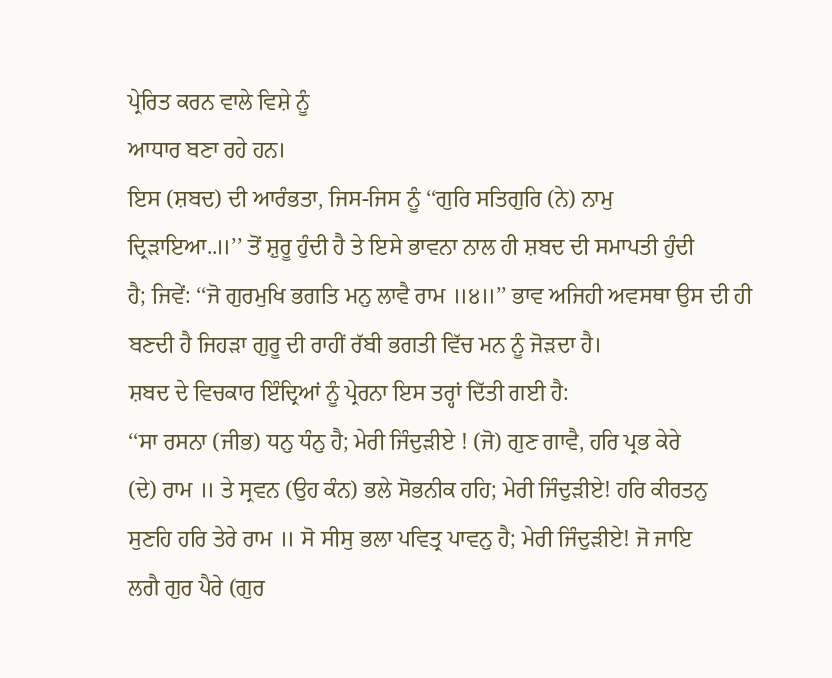ਪ੍ਰੇਰਿਤ ਕਰਨ ਵਾਲੇ ਵਿਸ਼ੇ ਨੂੰ
ਆਧਾਰ ਬਣਾ ਰਹੇ ਹਨ।
ਇਸ (ਸ਼ਬਦ) ਦੀ ਆਰੰਭਤਾ, ਜਿਸ-ਜਿਸ ਨੂੰ ‘‘ਗੁਰਿ ਸਤਿਗੁਰਿ (ਨੇ) ਨਾਮੁ
ਦ੍ਰਿੜਾਇਆ..॥’’ ਤੋਂ ਸ਼ੁਰੂ ਹੁੰਦੀ ਹੈ ਤੇ ਇਸੇ ਭਾਵਨਾ ਨਾਲ ਹੀ ਸ਼ਬਦ ਦੀ ਸਮਾਪਤੀ ਹੁੰਦੀ
ਹੈ; ਜਿਵੇਂ: ‘‘ਜੋ ਗੁਰਮੁਖਿ ਭਗਤਿ ਮਨੁ ਲਾਵੈ ਰਾਮ ॥੪॥’’ ਭਾਵ ਅਜਿਹੀ ਅਵਸਥਾ ਉਸ ਦੀ ਹੀ
ਬਣਦੀ ਹੈ ਜਿਹੜਾ ਗੁਰੂ ਦੀ ਰਾਹੀਂ ਰੱਬੀ ਭਗਤੀ ਵਿੱਚ ਮਨ ਨੂੰ ਜੋੜਦਾ ਹੈ।
ਸ਼ਬਦ ਦੇ ਵਿਚਕਾਰ ਇੰਦ੍ਰਿਆਂ ਨੂੰ ਪ੍ਰੇਰਨਾ ਇਸ ਤਰ੍ਹਾਂ ਦਿੱਤੀ ਗਈ ਹੈ:
‘‘ਸਾ ਰਸਨਾ (ਜੀਭ) ਧਨੁ ਧੰਨੁ ਹੈ; ਮੇਰੀ ਜਿੰਦੁੜੀਏ ! (ਜੋ) ਗੁਣ ਗਾਵੈ, ਹਰਿ ਪ੍ਰਭ ਕੇਰੇ
(ਦੇ) ਰਾਮ ॥ ਤੇ ਸ੍ਰਵਨ (ਉਹ ਕੰਨ) ਭਲੇ ਸੋਭਨੀਕ ਹਹਿ; ਮੇਰੀ ਜਿੰਦੁੜੀਏ! ਹਰਿ ਕੀਰਤਨੁ
ਸੁਣਹਿ ਹਰਿ ਤੇਰੇ ਰਾਮ ॥ ਸੋ ਸੀਸੁ ਭਲਾ ਪਵਿਤ੍ਰ ਪਾਵਨੁ ਹੈ; ਮੇਰੀ ਜਿੰਦੁੜੀਏ! ਜੋ ਜਾਇ
ਲਗੈ ਗੁਰ ਪੈਰੇ (ਗੁਰ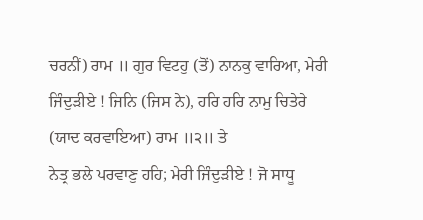ਚਰਨੀਂ) ਰਾਮ ॥ ਗੁਰ ਵਿਟਹੁ (ਤੋਂ) ਨਾਨਕੁ ਵਾਰਿਆ, ਮੇਰੀ
ਜਿੰਦੁੜੀਏ ! ਜਿਨਿ (ਜਿਸ ਨੇ), ਹਰਿ ਹਰਿ ਨਾਮੁ ਚਿਤੇਰੇ (ਯਾਦ ਕਰਵਾਇਆ) ਰਾਮ ॥੨॥ ਤੇ
ਨੇਤ੍ਰ ਭਲੇ ਪਰਵਾਣੁ ਹਹਿ; ਮੇਰੀ ਜਿੰਦੁੜੀਏ ! ਜੋ ਸਾਧੂ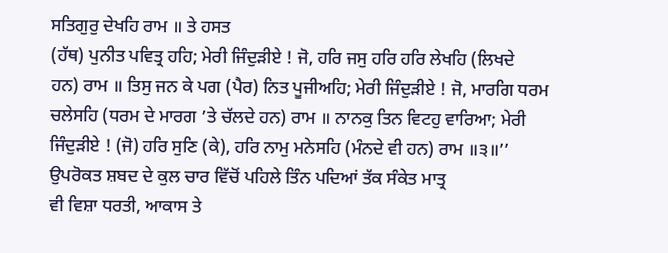ਸਤਿਗੁਰੁ ਦੇਖਹਿ ਰਾਮ ॥ ਤੇ ਹਸਤ
(ਹੱਥ) ਪੁਨੀਤ ਪਵਿਤ੍ਰ ਹਹਿ; ਮੇਰੀ ਜਿੰਦੁੜੀਏ ! ਜੋ, ਹਰਿ ਜਸੁ ਹਰਿ ਹਰਿ ਲੇਖਹਿ (ਲਿਖਦੇ
ਹਨ) ਰਾਮ ॥ ਤਿਸੁ ਜਨ ਕੇ ਪਗ (ਪੈਰ) ਨਿਤ ਪੂਜੀਅਹਿ; ਮੇਰੀ ਜਿੰਦੁੜੀਏ ! ਜੋ, ਮਾਰਗਿ ਧਰਮ
ਚਲੇਸਹਿ (ਧਰਮ ਦੇ ਮਾਰਗ ’ਤੇ ਚੱਲਦੇ ਹਨ) ਰਾਮ ॥ ਨਾਨਕੁ ਤਿਨ ਵਿਟਹੁ ਵਾਰਿਆ; ਮੇਰੀ
ਜਿੰਦੁੜੀਏ ! (ਜੋ) ਹਰਿ ਸੁਣਿ (ਕੇ), ਹਰਿ ਨਾਮੁ ਮਨੇਸਹਿ (ਮੰਨਦੇ ਵੀ ਹਨ) ਰਾਮ ॥੩॥’’
ਉਪਰੋਕਤ ਸ਼ਬਦ ਦੇ ਕੁਲ ਚਾਰ ਵਿੱਚੋਂ ਪਹਿਲੇ ਤਿੰਨ ਪਦਿਆਂ ਤੱਕ ਸੰਕੇਤ ਮਾਤ੍ਰ
ਵੀ ਵਿਸ਼ਾ ਧਰਤੀ, ਆਕਾਸ ਤੇ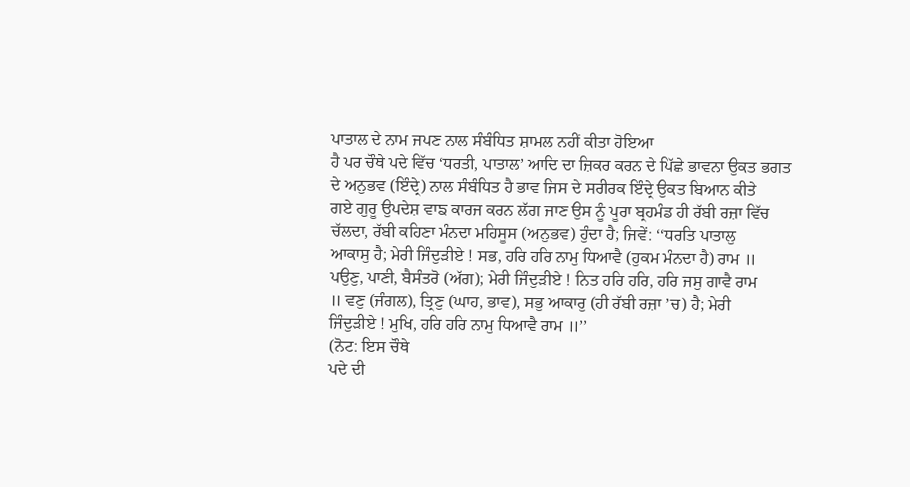ਪਾਤਾਲ ਦੇ ਨਾਮ ਜਪਣ ਨਾਲ ਸੰਬੰਧਿਤ ਸ਼ਾਮਲ ਨਹੀਂ ਕੀਤਾ ਹੋਇਆ
ਹੈ ਪਰ ਚੌਥੇ ਪਦੇ ਵਿੱਚ ‘ਧਰਤੀ, ਪਾਤਾਲ’ ਆਦਿ ਦਾ ਜ਼ਿਕਰ ਕਰਨ ਦੇ ਪਿੱਛੇ ਭਾਵਨਾ ਉਕਤ ਭਗਤ
ਦੇ ਅਨੁਭਵ (ਇੰਦ੍ਰੇ) ਨਾਲ ਸੰਬੰਧਿਤ ਹੈ ਭਾਵ ਜਿਸ ਦੇ ਸਰੀਰਕ ਇੰਦ੍ਰੇ ਉਕਤ ਬਿਆਨ ਕੀਤੇ
ਗਏ ਗੁਰੂ ਉਪਦੇਸ਼ ਵਾਙ ਕਾਰਜ ਕਰਨ ਲੱਗ ਜਾਣ ਉਸ ਨੂੰ ਪੂਰਾ ਬ੍ਰਹਮੰਡ ਹੀ ਰੱਬੀ ਰਜ਼ਾ ਵਿੱਚ
ਚੱਲਦਾ, ਰੱਬੀ ਕਹਿਣਾ ਮੰਨਦਾ ਮਹਿਸੂਸ (ਅਨੁਭਵ) ਹੁੰਦਾ ਹੈ; ਜਿਵੇਂ: ‘‘ਧਰਤਿ ਪਾਤਾਲੁ
ਆਕਾਸੁ ਹੈ; ਮੇਰੀ ਜਿੰਦੁੜੀਏ ! ਸਭ, ਹਰਿ ਹਰਿ ਨਾਮੁ ਧਿਆਵੈ (ਹੁਕਮ ਮੰਨਦਾ ਹੈ) ਰਾਮ ॥
ਪਉਣੁ, ਪਾਣੀ, ਬੈਸੰਤਰੋ (ਅੱਗ); ਮੇਰੀ ਜਿੰਦੁੜੀਏ ! ਨਿਤ ਹਰਿ ਹਰਿ, ਹਰਿ ਜਸੁ ਗਾਵੈ ਰਾਮ
॥ ਵਣੁ (ਜੰਗਲ), ਤ੍ਰਿਣੁ (ਘਾਹ, ਭਾਵ), ਸਭੁ ਆਕਾਰੁ (ਹੀ ਰੱਬੀ ਰਜ਼ਾ ’ਚ) ਹੈ; ਮੇਰੀ
ਜਿੰਦੁੜੀਏ ! ਮੁਖਿ, ਹਰਿ ਹਰਿ ਨਾਮੁ ਧਿਆਵੈ ਰਾਮ ॥’’
(ਨੋਟ: ਇਸ ਚੌਥੇ
ਪਦੇ ਦੀ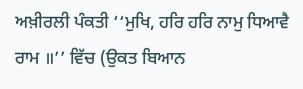ਅਖ਼ੀਰਲੀ ਪੰਕਤੀ ‘‘ਮੁਖਿ, ਹਰਿ ਹਰਿ ਨਾਮੁ ਧਿਆਵੈ ਰਾਮ ॥’’ ਵਿੱਚ (ਉਕਤ ਬਿਆਨ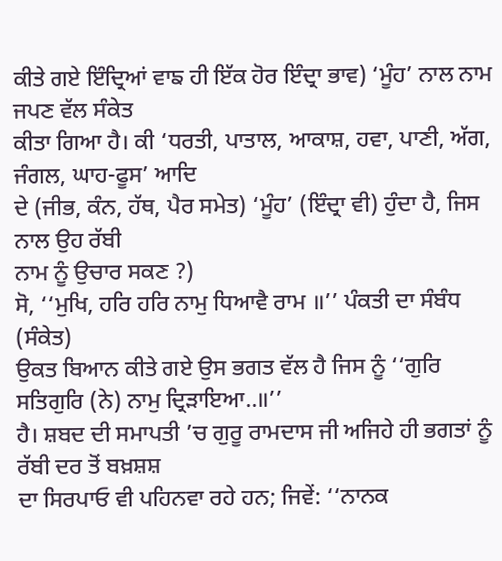ਕੀਤੇ ਗਏ ਇੰਦ੍ਰਿਆਂ ਵਾਙ ਹੀ ਇੱਕ ਹੋਰ ਇੰਦ੍ਰਾ ਭਾਵ) ‘ਮੂੰਹ’ ਨਾਲ ਨਾਮ ਜਪਣ ਵੱਲ ਸੰਕੇਤ
ਕੀਤਾ ਗਿਆ ਹੈ। ਕੀ ‘ਧਰਤੀ, ਪਾਤਾਲ, ਆਕਾਸ਼, ਹਵਾ, ਪਾਣੀ, ਅੱਗ, ਜੰਗਲ, ਘਾਹ-ਫੂਸ’ ਆਦਿ
ਦੇ (ਜੀਭ, ਕੰਨ, ਹੱਥ, ਪੈਰ ਸਮੇਤ) ‘ਮੂੰਹ’ (ਇੰਦ੍ਰਾ ਵੀ) ਹੁੰਦਾ ਹੈ, ਜਿਸ ਨਾਲ ਉਹ ਰੱਬੀ
ਨਾਮ ਨੂੰ ਉਚਾਰ ਸਕਣ ?)
ਸੋ, ‘‘ਮੁਖਿ, ਹਰਿ ਹਰਿ ਨਾਮੁ ਧਿਆਵੈ ਰਾਮ ॥’’ ਪੰਕਤੀ ਦਾ ਸੰਬੰਧ (ਸੰਕੇਤ)
ਉਕਤ ਬਿਆਨ ਕੀਤੇ ਗਏ ਉਸ ਭਗਤ ਵੱਲ ਹੈ ਜਿਸ ਨੂੰ ‘‘ਗੁਰਿ ਸਤਿਗੁਰਿ (ਨੇ) ਨਾਮੁ ਦ੍ਰਿੜਾਇਆ..॥’’
ਹੈ। ਸ਼ਬਦ ਦੀ ਸਮਾਪਤੀ ’ਚ ਗੁਰੂ ਰਾਮਦਾਸ ਜੀ ਅਜਿਹੇ ਹੀ ਭਗਤਾਂ ਨੂੰ ਰੱਬੀ ਦਰ ਤੋਂ ਬਖ਼ਸ਼ਸ਼
ਦਾ ਸਿਰਪਾਓ ਵੀ ਪਹਿਨਵਾ ਰਹੇ ਹਨ; ਜਿਵੇਂ: ‘‘ਨਾਨਕ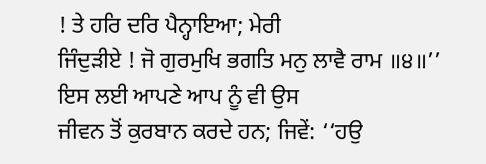! ਤੇ ਹਰਿ ਦਰਿ ਪੈਨ੍ਹਾਇਆ; ਮੇਰੀ
ਜਿੰਦੁੜੀਏ ! ਜੋ ਗੁਰਮੁਖਿ ਭਗਤਿ ਮਨੁ ਲਾਵੈ ਰਾਮ ॥੪॥’’ ਇਸ ਲਈ ਆਪਣੇ ਆਪ ਨੂੰ ਵੀ ਉਸ
ਜੀਵਨ ਤੋਂ ਕੁਰਬਾਨ ਕਰਦੇ ਹਨ; ਜਿਵੇਂ: ‘‘ਹਉ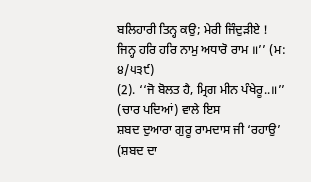ਬਲਿਹਾਰੀ ਤਿਨ੍ਹ ਕਉ; ਮੇਰੀ ਜਿੰਦੁੜੀਏ !
ਜਿਨ੍ਹ ਹਰਿ ਹਰਿ ਨਾਮੁ ਅਧਾਰੋ ਰਾਮ ॥’’ (ਮ: ੪/੫੩੯)
(2). ‘‘ਜੋ ਬੋਲਤ ਹੈ, ਮ੍ਰਿਗ ਮੀਨ ਪੰਖੇਰੂ..॥’’ (ਚਾਰ ਪਦਿਆਂ) ਵਾਲੇ ਇਸ
ਸ਼ਬਦ ਦੁਆਰਾ ਗੁਰੂ ਰਾਮਦਾਸ ਜੀ ‘ਰਹਾਉ’ (ਸ਼ਬਦ ਦਾ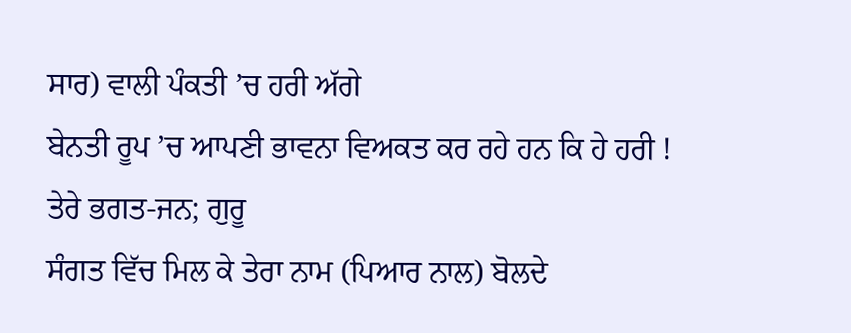ਸਾਰ) ਵਾਲੀ ਪੰਕਤੀ ’ਚ ਹਰੀ ਅੱਗੇ
ਬੇਨਤੀ ਰੂਪ ’ਚ ਆਪਣੀ ਭਾਵਨਾ ਵਿਅਕਤ ਕਰ ਰਹੇ ਹਨ ਕਿ ਹੇ ਹਰੀ ! ਤੇਰੇ ਭਗਤ-ਜਨ; ਗੁਰੂ
ਸੰਗਤ ਵਿੱਚ ਮਿਲ ਕੇ ਤੇਰਾ ਨਾਮ (ਪਿਆਰ ਨਾਲ) ਬੋਲਦੇ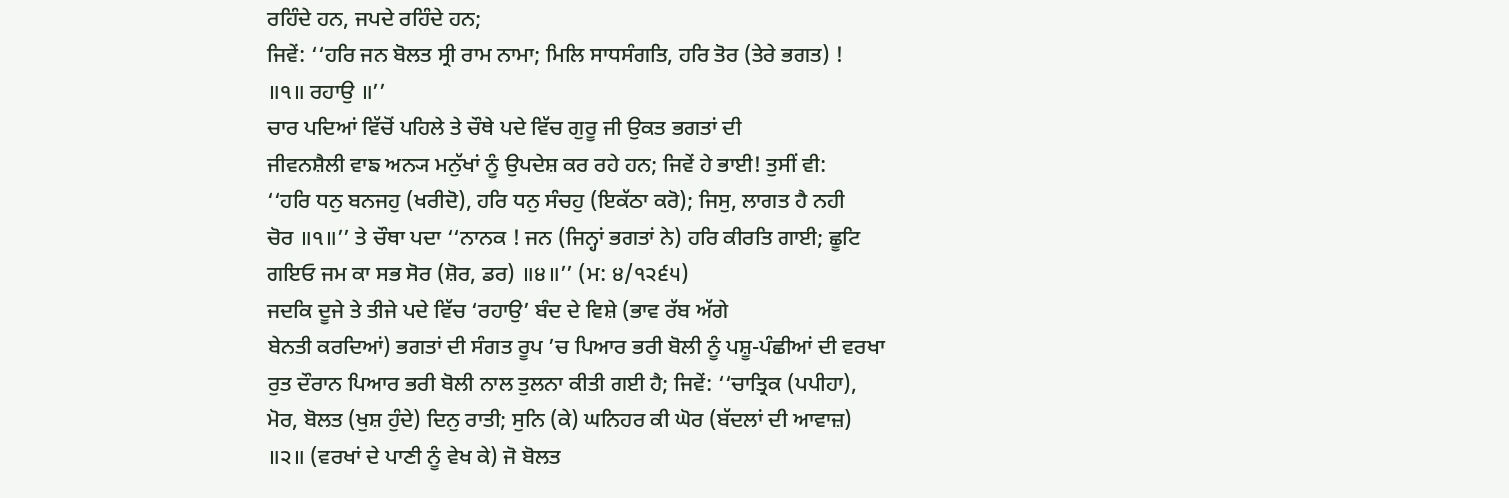ਰਹਿੰਦੇ ਹਨ, ਜਪਦੇ ਰਹਿੰਦੇ ਹਨ;
ਜਿਵੇਂ: ‘‘ਹਰਿ ਜਨ ਬੋਲਤ ਸ੍ਰੀ ਰਾਮ ਨਾਮਾ; ਮਿਲਿ ਸਾਧਸੰਗਤਿ, ਹਰਿ ਤੋਰ (ਤੇਰੇ ਭਗਤ) !
॥੧॥ ਰਹਾਉ ॥’’
ਚਾਰ ਪਦਿਆਂ ਵਿੱਚੋਂ ਪਹਿਲੇ ਤੇ ਚੌਥੇ ਪਦੇ ਵਿੱਚ ਗੁਰੂ ਜੀ ਉਕਤ ਭਗਤਾਂ ਦੀ
ਜੀਵਨਸ਼ੈਲੀ ਵਾਙ ਅਨ੍ਯ ਮਨੁੱਖਾਂ ਨੂੰ ਉਪਦੇਸ਼ ਕਰ ਰਹੇ ਹਨ; ਜਿਵੇਂ ਹੇ ਭਾਈ! ਤੁਸੀਂ ਵੀ:
‘‘ਹਰਿ ਧਨੁ ਬਨਜਹੁ (ਖਰੀਦੋ), ਹਰਿ ਧਨੁ ਸੰਚਹੁ (ਇਕੱਠਾ ਕਰੋ); ਜਿਸੁ, ਲਾਗਤ ਹੈ ਨਹੀ
ਚੋਰ ॥੧॥’’ ਤੇ ਚੌਥਾ ਪਦਾ ‘‘ਨਾਨਕ ! ਜਨ (ਜਿਨ੍ਹਾਂ ਭਗਤਾਂ ਨੇ) ਹਰਿ ਕੀਰਤਿ ਗਾਈ; ਛੂਟਿ
ਗਇਓ ਜਮ ਕਾ ਸਭ ਸੋਰ (ਸ਼ੋਰ, ਡਰ) ॥੪॥’’ (ਮ: ੪/੧੨੬੫)
ਜਦਕਿ ਦੂਜੇ ਤੇ ਤੀਜੇ ਪਦੇ ਵਿੱਚ ‘ਰਹਾਉ’ ਬੰਦ ਦੇ ਵਿਸ਼ੇ (ਭਾਵ ਰੱਬ ਅੱਗੇ
ਬੇਨਤੀ ਕਰਦਿਆਂ) ਭਗਤਾਂ ਦੀ ਸੰਗਤ ਰੂਪ ’ਚ ਪਿਆਰ ਭਰੀ ਬੋਲੀ ਨੂੰ ਪਸ਼ੂ-ਪੰਛੀਆਂ ਦੀ ਵਰਖਾ
ਰੁਤ ਦੌਰਾਨ ਪਿਆਰ ਭਰੀ ਬੋਲੀ ਨਾਲ ਤੁਲਨਾ ਕੀਤੀ ਗਈ ਹੈ; ਜਿਵੇਂ: ‘‘ਚਾਤ੍ਰਿਕ (ਪਪੀਹਾ),
ਮੋਰ, ਬੋਲਤ (ਖੁਸ਼ ਹੁੰਦੇ) ਦਿਨੁ ਰਾਤੀ; ਸੁਨਿ (ਕੇ) ਘਨਿਹਰ ਕੀ ਘੋਰ (ਬੱਦਲਾਂ ਦੀ ਆਵਾਜ਼)
॥੨॥ (ਵਰਖਾਂ ਦੇ ਪਾਣੀ ਨੂੰ ਵੇਖ ਕੇ) ਜੋ ਬੋਲਤ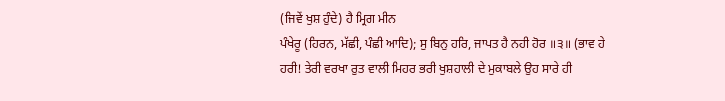(ਜਿਵੇਂ ਖੁਸ਼ ਹੁੰਦੇ) ਹੈ ਮ੍ਰਿਗ ਮੀਨ
ਪੰਖੇਰੂ (ਹਿਰਨ, ਮੱਛੀ, ਪੰਛੀ ਆਦਿ); ਸੁ ਬਿਨੁ ਹਰਿ, ਜਾਪਤ ਹੈ ਨਹੀ ਹੋਰ ॥੩॥ (ਭਾਵ ਹੇ
ਹਰੀ! ਤੇਰੀ ਵਰਖਾ ਰੁਤ ਵਾਲੀ ਮਿਹਰ ਭਰੀ ਖੁਸ਼ਹਾਲੀ ਦੇ ਮੁਕਾਬਲੇ ਉਹ ਸਾਰੇ ਹੀ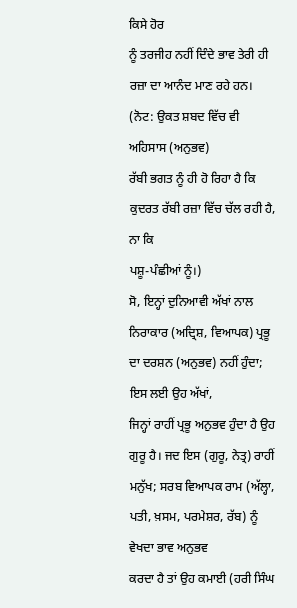ਕਿਸੇ ਹੋਰ
ਨੂੰ ਤਰਜੀਹ ਨਹੀਂ ਦਿੰਦੇ ਭਾਵ ਤੇਰੀ ਹੀ ਰਜ਼ਾ ਦਾ ਆਨੰਦ ਮਾਣ ਰਹੇ ਹਨ।
(ਨੋਟ: ਉਕਤ ਸ਼ਬਦ ਵਿੱਚ ਵੀ ਅਹਿਸਾਸ (ਅਨੁਭਵ)
ਰੱਬੀ ਭਗਤ ਨੂੰ ਹੀ ਹੋ ਰਿਹਾ ਹੈ ਕਿ ਕੁਦਰਤ ਰੱਬੀ ਰਜ਼ਾ ਵਿੱਚ ਚੱਲ ਰਹੀ ਹੈ, ਨਾ ਕਿ
ਪਸ਼ੂ-ਪੰਛੀਆਂ ਨੂੰ।)
ਸੋ, ਇਨ੍ਹਾਂ ਦੁਨਿਆਵੀ ਅੱਖਾਂ ਨਾਲ
ਨਿਰਾਕਾਰ (ਅਦ੍ਰਿਸ਼, ਵਿਆਪਕ) ਪ੍ਰਭੂ ਦਾ ਦਰਸ਼ਨ (ਅਨੁਭਵ) ਨਹੀਂ ਹੁੰਦਾ; ਇਸ ਲਈ ਉਹ ਅੱਖਾਂ,
ਜਿਨ੍ਹਾਂ ਰਾਹੀਂ ਪ੍ਰਭੂ ਅਨੁਭਵ ਹੁੰਦਾ ਹੈ ਉਹ ਗੁਰੂ ਹੈ। ਜਦ ਇਸ (ਗੁਰੂ, ਨੇਤ੍ਰ) ਰਾਹੀਂ
ਮਨੁੱਖ; ਸਰਬ ਵਿਆਪਕ ਰਾਮ (ਅੱਲ੍ਹਾ, ਪਤੀ, ਖ਼ਸਮ, ਪਰਮੇਸ਼ਰ, ਰੱਬ) ਨੂੰ ਵੇਖਦਾ ਭਾਵ ਅਨੁਭਵ
ਕਰਦਾ ਹੈ ਤਾਂ ਉਹ ਕਮਾਈ (ਹਰੀ ਸਿੰਘ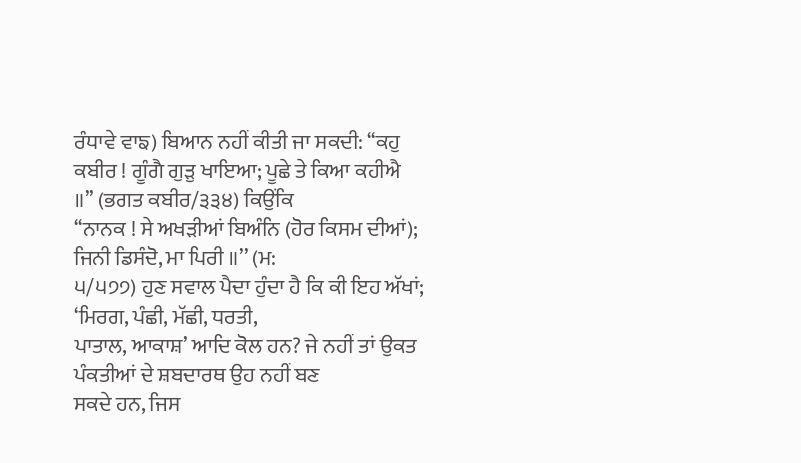ਰੰਧਾਵੇ ਵਾਙ) ਬਿਆਨ ਨਹੀਂ ਕੀਤੀ ਜਾ ਸਕਦੀ: ‘‘ਕਹੁ
ਕਬੀਰ ! ਗੂੰਗੈ ਗੁੜੁ ਖਾਇਆ; ਪੂਛੇ ਤੇ ਕਿਆ ਕਹੀਐ ॥’’ (ਭਗਤ ਕਬੀਰ/੩੩੪) ਕਿਉਂਕਿ
‘‘ਨਾਨਕ ! ਸੇ ਅਖੜੀਆਂ ਬਿਅੰਨਿ (ਹੋਰ ਕਿਸਮ ਦੀਆਂ); ਜਿਨੀ ਡਿਸੰਦੋ, ਮਾ ਪਿਰੀ ॥’’ (ਮ:
੫/੫੭੭) ਹੁਣ ਸਵਾਲ ਪੈਦਾ ਹੁੰਦਾ ਹੈ ਕਿ ਕੀ ਇਹ ਅੱਖਾਂ; ‘ਮਿਰਗ, ਪੰਛੀ, ਮੱਛੀ, ਧਰਤੀ,
ਪਾਤਾਲ, ਆਕਾਸ਼’ ਆਦਿ ਕੋਲ ਹਨ? ਜੇ ਨਹੀਂ ਤਾਂ ਉਕਤ ਪੰਕਤੀਆਂ ਦੇ ਸ਼ਬਦਾਰਥ ਉਹ ਨਹੀਂ ਬਣ
ਸਕਦੇ ਹਨ, ਜਿਸ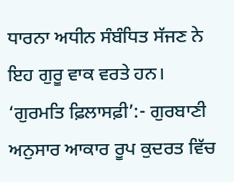ਧਾਰਨਾ ਅਧੀਨ ਸੰਬੰਧਿਤ ਸੱਜਣ ਨੇ ਇਹ ਗੁਰੂ ਵਾਕ ਵਰਤੇ ਹਨ।
‘ਗੁਰਮਤਿ ਫ਼ਿਲਾਸਫ਼ੀ’:- ਗੁਰਬਾਣੀ ਅਨੁਸਾਰ ਆਕਾਰ ਰੂਪ ਕੁਦਰਤ ਵਿੱਚ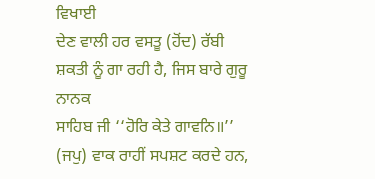ਵਿਖਾਈ
ਦੇਣ ਵਾਲੀ ਹਰ ਵਸਤੂ (ਹੋਂਦ) ਰੱਬੀ ਸ਼ਕਤੀ ਨੂੰ ਗਾ ਰਹੀ ਹੈ, ਜਿਸ ਬਾਰੇ ਗੁਰੂ ਨਾਨਕ
ਸਾਹਿਬ ਜੀ ‘‘ਹੋਰਿ ਕੇਤੇ ਗਾਵਨਿ॥’’ (ਜਪੁ) ਵਾਕ ਰਾਹੀਂ ਸਪਸ਼ਟ ਕਰਦੇ ਹਨ,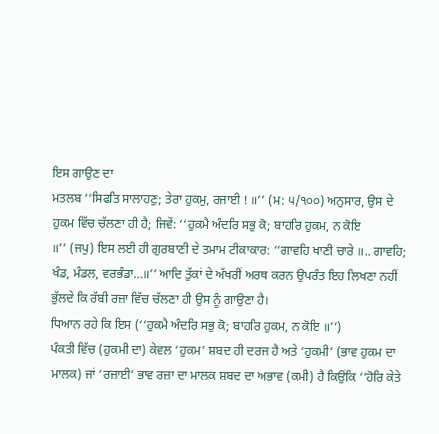ਇਸ ਗਾਉਣ ਦਾ
ਮਤਲਬ ‘‘ਸਿਫਤਿ ਸਾਲਾਹਣੁ; ਤੇਰਾ ਹੁਕਮੁ, ਰਜਾਈ ! ॥’’ (ਮ: ੫/੧੦੦) ਅਨੁਸਾਰ, ਉਸ ਦੇ
ਹੁਕਮ ਵਿੱਚ ਚੱਲਣਾ ਹੀ ਹੈ; ਜਿਵੇਂ: ‘‘ਹੁਕਮੈ ਅੰਦਰਿ ਸਭੁ ਕੋ; ਬਾਹਰਿ ਹੁਕਮ, ਨ ਕੋਇ
॥’’ (ਜਪੁ) ਇਸ ਲਈ ਹੀ ਗੁਰਬਾਣੀ ਦੇ ਤਮਾਮ ਟੀਕਾਕਾਰ: ‘‘ਗਾਵਹਿ ਖਾਣੀ ਚਾਰੇ ॥.. ਗਾਵਹਿ;
ਖੰਡ, ਮੰਡਲ, ਵਰਭੰਡਾ…॥’’ ਆਦਿ ਤੁੱਕਾਂ ਦੇ ਅੱਖਰੀਂ ਅਰਥ ਕਰਨ ਉਪਰੰਤ ਇਹ ਲਿਖਣਾ ਨਹੀਂ
ਭੁੱਲਦੇ ਕਿ ਰੱਬੀ ਰਜ਼ਾ ਵਿੱਚ ਚੱਲਣਾ ਹੀ ਉਸ ਨੂੰ ਗਾਉਣਾ ਹੈ।
ਧਿਆਨ ਰਹੇ ਕਿ ਇਸ (‘‘ਹੁਕਮੈ ਅੰਦਰਿ ਸਭੁ ਕੋ; ਬਾਹਰਿ ਹੁਕਮ, ਨ ਕੋਇ ॥’’)
ਪੰਕਤੀ ਵਿੱਚ (ਹੁਕਮੀ ਦਾ) ਕੇਵਲ ‘ਹੁਕਮ’ ਸ਼ਬਦ ਹੀ ਦਰਜ ਹੈ ਅਤੇ ‘ਹੁਕਮੀ’ (ਭਾਵ ਹੁਕਮ ਦਾ
ਮਾਲਕ) ਜਾਂ ‘ਰਜ਼ਾਈ’ ਭਾਵ ਰਜ਼ਾ ਦਾ ਮਾਲਕ ਸ਼ਬਦ ਦਾ ਅਭਾਵ (ਕਮੀ) ਹੈ ਕਿਉਂਕਿ ‘‘ਹੋਰਿ ਕੇਤੇ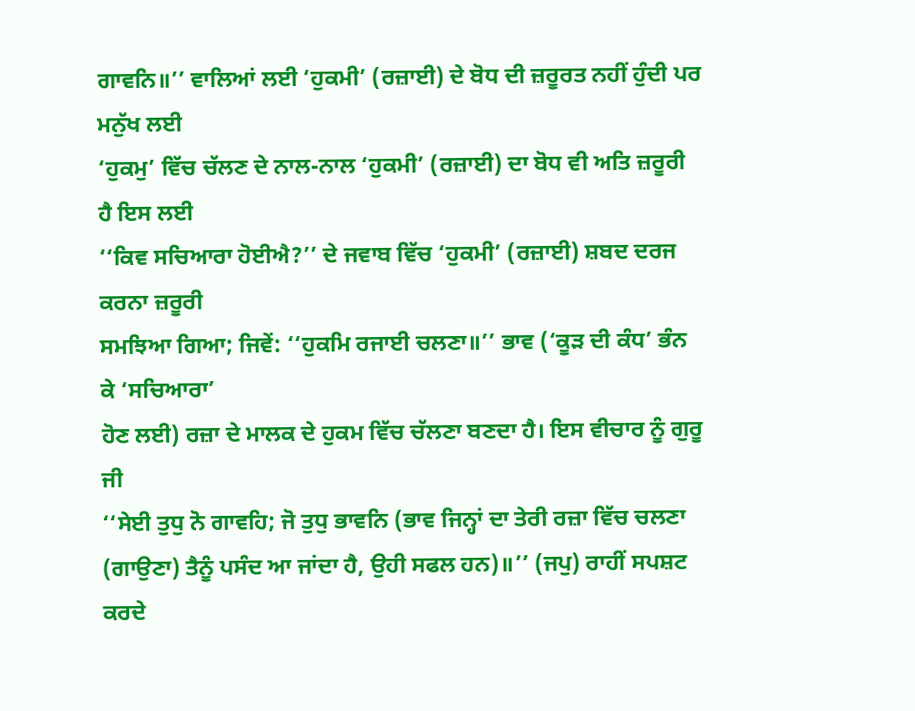ਗਾਵਨਿ॥’’ ਵਾਲਿਆਂ ਲਈ ‘ਹੁਕਮੀ’ (ਰਜ਼ਾਈ) ਦੇ ਬੋਧ ਦੀ ਜ਼ਰੂਰਤ ਨਹੀਂ ਹੁੰਦੀ ਪਰ ਮਨੁੱਖ ਲਈ
‘ਹੁਕਮੁ’ ਵਿੱਚ ਚੱਲਣ ਦੇ ਨਾਲ-ਨਾਲ ‘ਹੁਕਮੀ’ (ਰਜ਼ਾਈ) ਦਾ ਬੋਧ ਵੀ ਅਤਿ ਜ਼ਰੂਰੀ ਹੈ ਇਸ ਲਈ
‘‘ਕਿਵ ਸਚਿਆਰਾ ਹੋਈਐ?’’ ਦੇ ਜਵਾਬ ਵਿੱਚ ‘ਹੁਕਮੀ’ (ਰਜ਼ਾਈ) ਸ਼ਬਦ ਦਰਜ ਕਰਨਾ ਜ਼ਰੂਰੀ
ਸਮਝਿਆ ਗਿਆ; ਜਿਵੇਂ: ‘‘ਹੁਕਮਿ ਰਜਾਈ ਚਲਣਾ॥’’ ਭਾਵ (‘ਕੂੜ ਦੀ ਕੰਧ’ ਭੰਨ ਕੇ ‘ਸਚਿਆਰਾ’
ਹੋਣ ਲਈ) ਰਜ਼ਾ ਦੇ ਮਾਲਕ ਦੇ ਹੁਕਮ ਵਿੱਚ ਚੱਲਣਾ ਬਣਦਾ ਹੈ। ਇਸ ਵੀਚਾਰ ਨੂੰ ਗੁਰੂ ਜੀ
‘‘ਸੇਈ ਤੁਧੁ ਨੋ ਗਾਵਹਿ; ਜੋ ਤੁਧੁ ਭਾਵਨਿ (ਭਾਵ ਜਿਨ੍ਹਾਂ ਦਾ ਤੇਰੀ ਰਜ਼ਾ ਵਿੱਚ ਚਲਣਾ
(ਗਾਉਣਾ) ਤੈਨੂੰ ਪਸੰਦ ਆ ਜਾਂਦਾ ਹੈ, ਉਹੀ ਸਫਲ ਹਨ)॥’’ (ਜਪੁ) ਰਾਹੀਂ ਸਪਸ਼ਟ ਕਰਦੇ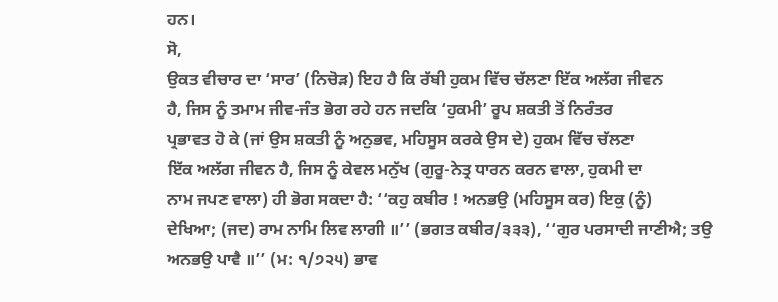ਹਨ।
ਸੋ,
ਉਕਤ ਵੀਚਾਰ ਦਾ ‘ਸਾਰ’ (ਨਿਚੋੜ) ਇਹ ਹੈ ਕਿ ਰੱਬੀ ਹੁਕਮ ਵਿੱਚ ਚੱਲਣਾ ਇੱਕ ਅਲੱਗ ਜੀਵਨ
ਹੈ, ਜਿਸ ਨੂੰ ਤਮਾਮ ਜੀਵ-ਜੰਤ ਭੋਗ ਰਹੇ ਹਨ ਜਦਕਿ ‘ਹੁਕਮੀ’ ਰੂਪ ਸ਼ਕਤੀ ਤੋਂ ਨਿਰੰਤਰ
ਪ੍ਰਭਾਵਤ ਹੋ ਕੇ (ਜਾਂ ਉਸ ਸ਼ਕਤੀ ਨੂੰ ਅਨੁਭਵ, ਮਹਿਸੂਸ ਕਰਕੇ ਉਸ ਦੇ) ਹੁਕਮ ਵਿੱਚ ਚੱਲਣਾ
ਇੱਕ ਅਲੱਗ ਜੀਵਨ ਹੈ, ਜਿਸ ਨੂੰ ਕੇਵਲ ਮਨੁੱਖ (ਗੁਰੂ-ਨੇਤ੍ਰ ਧਾਰਨ ਕਰਨ ਵਾਲਾ, ਹੁਕਮੀ ਦਾ
ਨਾਮ ਜਪਣ ਵਾਲਾ) ਹੀ ਭੋਗ ਸਕਦਾ ਹੈ: ‘‘ਕਹੁ ਕਬੀਰ ! ਅਨਭਉ (ਮਹਿਸੂਸ ਕਰ) ਇਕੁ (ਨੂੰ)
ਦੇਖਿਆ; (ਜਦ) ਰਾਮ ਨਾਮਿ ਲਿਵ ਲਾਗੀ ॥’’ (ਭਗਤ ਕਬੀਰ/੩੩੩), ‘‘ਗੁਰ ਪਰਸਾਦੀ ਜਾਣੀਐ; ਤਉ
ਅਨਭਉ ਪਾਵੈ ॥’’ (ਮ: ੧/੭੨੫) ਭਾਵ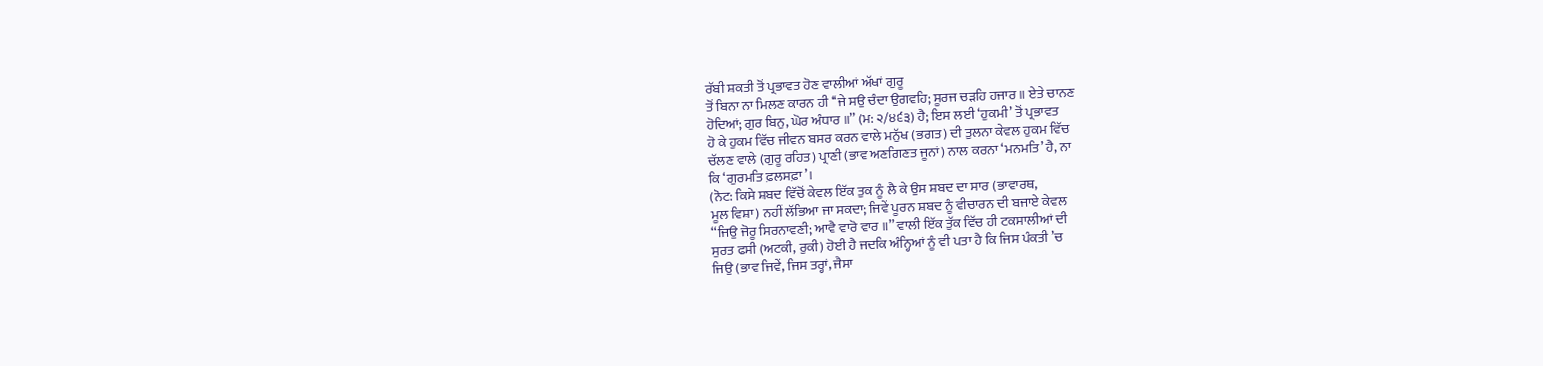ਰੱਬੀ ਸ਼ਕਤੀ ਤੋਂ ਪ੍ਰਭਾਵਤ ਹੋਣ ਵਾਲੀਆਂ ਅੱਖਾਂ ਗੁਰੂ
ਤੋਂ ਬਿਨਾ ਨਾ ਮਿਲਣ ਕਾਰਨ ਹੀ ‘‘ਜੇ ਸਉ ਚੰਦਾ ਉਗਵਹਿ; ਸੂਰਜ ਚੜਹਿ ਹਜਾਰ ॥ ਏਤੇ ਚਾਨਣ
ਹੋਦਿਆਂ; ਗੁਰ ਬਿਨੁ, ਘੋਰ ਅੰਧਾਰ ॥’’ (ਮ: ੨/੪੬੩) ਹੈ; ਇਸ ਲਈ ‘ਹੁਕਮੀ’ ਤੋਂ ਪ੍ਰਭਾਵਤ
ਹੋ ਕੇ ਹੁਕਮ ਵਿੱਚ ਜੀਵਨ ਬਸਰ ਕਰਨ ਵਾਲੇ ਮਨੁੱਖ (ਭਗਤ) ਦੀ ਤੁਲਨਾ ਕੇਵਲ ਹੁਕਮ ਵਿੱਚ
ਚੱਲਣ ਵਾਲੇ (ਗੁਰੂ ਰਹਿਤ) ਪ੍ਰਾਣੀ (ਭਾਵ ਅਣਗਿਣਤ ਜੂਨਾਂ) ਨਾਲ ਕਰਨਾ ‘ਮਨਮਤਿ’ ਹੈ, ਨਾ
ਕਿ ‘ਗੁਰਮਤਿ ਫ਼ਲਸਫ਼ਾ’।
(ਨੋਟ: ਕਿਸੇ ਸ਼ਬਦ ਵਿੱਚੋਂ ਕੇਵਲ ਇੱਕ ਤੁਕ ਨੂੰ ਲੈ ਕੇ ਉਸ ਸ਼ਬਦ ਦਾ ਸਾਰ (ਭਾਵਾਰਥ,
ਮੂਲ ਵਿਸ਼ਾ) ਨਹੀਂ ਲੱਭਿਆ ਜਾ ਸਕਦਾ; ਜਿਵੇਂ ਪੂਰਨ ਸ਼ਬਦ ਨੂੰ ਵੀਚਾਰਨ ਦੀ ਬਜਾਏ ਕੇਵਲ
‘‘ਜਿਉ ਜੋਰੂ ਸਿਰਨਾਵਣੀ; ਆਵੈ ਵਾਰੋ ਵਾਰ ॥’’ ਵਾਲੀ ਇੱਕ ਤੁੱਕ ਵਿੱਚ ਹੀ ਟਕਸਾਲੀਆਂ ਦੀ
ਸੁਰਤ ਫਸੀ (ਅਟਕੀ, ਰੁਕੀ) ਹੋਈ ਹੈ ਜਦਕਿ ਅੰਨ੍ਹਿਆਂ ਨੂੰ ਵੀ ਪਤਾ ਹੈ ਕਿ ਜਿਸ ਪੰਕਤੀ ’ਚ
ਜਿਉ (ਭਾਵ ਜਿਵੇਂ, ਜਿਸ ਤਰ੍ਹਾਂ, ਜੈਸਾ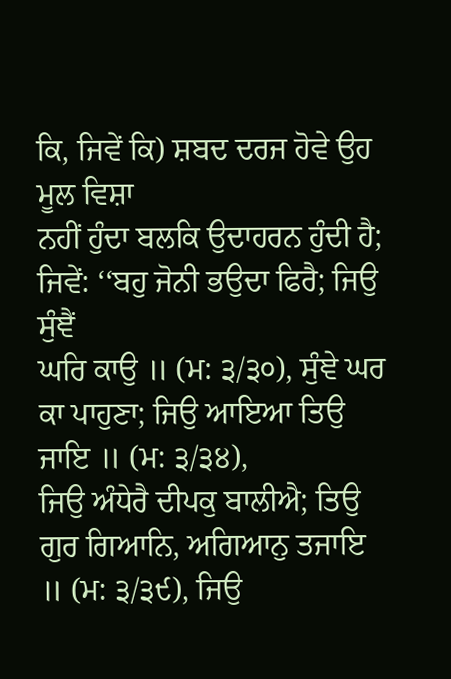ਕਿ, ਜਿਵੇਂ ਕਿ) ਸ਼ਬਦ ਦਰਜ ਹੋਵੇ ਉਹ ਮੂਲ ਵਿਸ਼ਾ
ਨਹੀਂ ਹੁੰਦਾ ਬਲਕਿ ਉਦਾਹਰਨ ਹੁੰਦੀ ਹੈ; ਜਿਵੇਂ: ‘‘ਬਹੁ ਜੋਨੀ ਭਉਦਾ ਫਿਰੈ; ਜਿਉ ਸੁੰਞੈਂ
ਘਰਿ ਕਾਉ ॥ (ਮ: ੩/੩੦), ਸੁੰਞੇ ਘਰ ਕਾ ਪਾਹੁਣਾ; ਜਿਉ ਆਇਆ ਤਿਉ ਜਾਇ ॥ (ਮ: ੩/੩੪),
ਜਿਉ ਅੰਧੇਰੈ ਦੀਪਕੁ ਬਾਲੀਐ; ਤਿਉ ਗੁਰ ਗਿਆਨਿ, ਅਗਿਆਨੁ ਤਜਾਇ ॥ (ਮ: ੩/੩੯), ਜਿਉ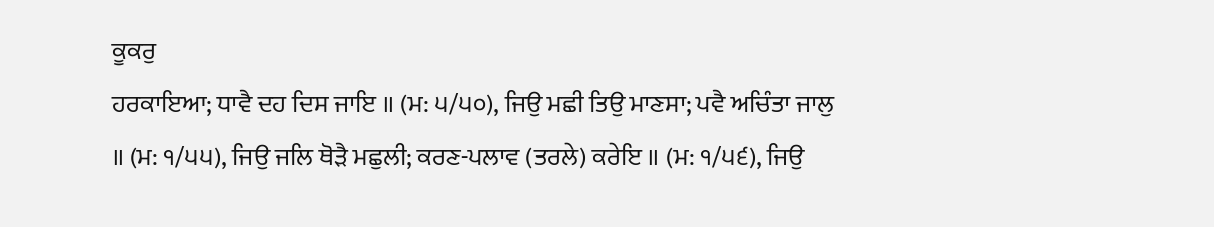ਕੂਕਰੁ
ਹਰਕਾਇਆ; ਧਾਵੈ ਦਹ ਦਿਸ ਜਾਇ ॥ (ਮ: ੫/੫੦), ਜਿਉ ਮਛੀ ਤਿਉ ਮਾਣਸਾ; ਪਵੈ ਅਚਿੰਤਾ ਜਾਲੁ
॥ (ਮ: ੧/੫੫), ਜਿਉ ਜਲਿ ਥੋੜੈ ਮਛੁਲੀ; ਕਰਣ-ਪਲਾਵ (ਤਰਲੇ) ਕਰੇਇ ॥ (ਮ: ੧/੫੬), ਜਿਉ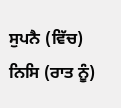ਸੁਪਨੈ (ਵਿੱਚ) ਨਿਸਿ (ਰਾਤ ਨੂੰ)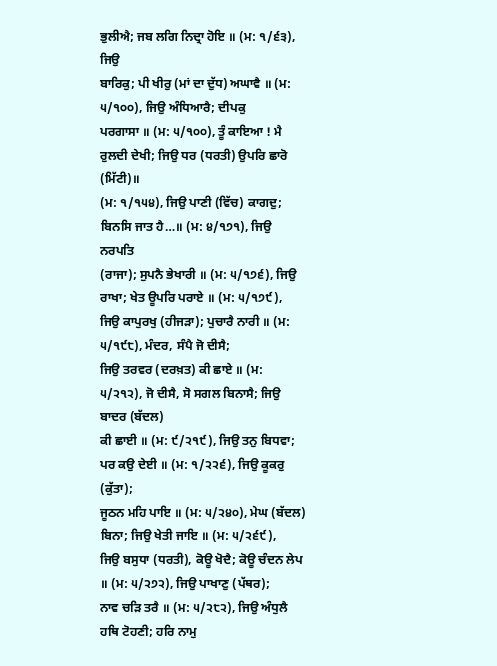ਭੁਲੀਐ; ਜਬ ਲਗਿ ਨਿਦ੍ਰਾ ਹੋਇ ॥ (ਮ: ੧/੬੩), ਜਿਉ
ਬਾਰਿਕੁ; ਪੀ ਖੀਰੁ (ਮਾਂ ਦਾ ਦੁੱਧ) ਅਘਾਵੈ ॥ (ਮ: ੫/੧੦੦), ਜਿਉ ਅੰਧਿਆਰੈ; ਦੀਪਕੁ
ਪਰਗਾਸਾ ॥ (ਮ: ੫/੧੦੦), ਤੂੰ ਕਾਇਆ ! ਮੈ ਰੁਲਦੀ ਦੇਖੀ; ਜਿਉ ਧਰ (ਧਰਤੀ) ਉਪਰਿ ਛਾਰੋ (ਮਿੱਟੀ)॥
(ਮ: ੧/੧੫੪), ਜਿਉ ਪਾਣੀ (ਵਿੱਚ) ਕਾਗਦੁ; ਬਿਨਸਿ ਜਾਤ ਹੈ…॥ (ਮ: ੪/੧੭੧), ਜਿਉ ਨਰਪਤਿ
(ਰਾਜਾ); ਸੁਪਨੈ ਭੇਖਾਰੀ ॥ (ਮ: ੫/੧੭੬), ਜਿਉ ਰਾਖਾ; ਖੇਤ ਊਪਰਿ ਪਰਾਏ ॥ (ਮ: ੫/੧੭੯),
ਜਿਉ ਕਾਪੁਰਖੁ (ਹੀਜੜਾ); ਪੁਚਾਰੈ ਨਾਰੀ ॥ (ਮ: ੫/੧੯੮), ਮੰਦਰ, ਸੰਪੈ ਜੋ ਦੀਸੈ;
ਜਿਉ ਤਰਵਰ (ਦਰਖ਼ਤ) ਕੀ ਛਾਏ ॥ (ਮ: ੫/੨੧੨), ਜੋ ਦੀਸੈ, ਸੋ ਸਗਲ ਬਿਨਾਸੈ; ਜਿਉ ਬਾਦਰ (ਬੱਦਲ)
ਕੀ ਛਾਈ ॥ (ਮ: ੯/੨੧੯), ਜਿਉ ਤਨੁ ਬਿਧਵਾ; ਪਰ ਕਉ ਦੇਈ ॥ (ਮ: ੧/੨੨੬), ਜਿਉ ਕੂਕਰੁ (ਕੁੱਤਾ);
ਜੂਠਨ ਮਹਿ ਪਾਇ ॥ (ਮ: ੫/੨੪੦), ਮੇਘ (ਬੱਦਲ) ਬਿਨਾ; ਜਿਉ ਖੇਤੀ ਜਾਇ ॥ (ਮ: ੫/੨੬੯),
ਜਿਉ ਬਸੁਧਾ (ਧਰਤੀ), ਕੋਊ ਖੋਦੈ; ਕੋਊ ਚੰਦਨ ਲੇਪ ॥ (ਮ: ੫/੨੭੨), ਜਿਉ ਪਾਖਾਣੁ (ਪੱਥਰ);
ਨਾਵ ਚੜਿ ਤਰੈ ॥ (ਮ: ੫/੨੮੨), ਜਿਉ ਅੰਧੁਲੈ ਹਥਿ ਟੋਹਣੀ; ਹਰਿ ਨਾਮੁ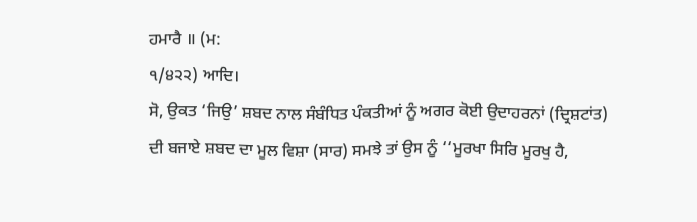ਹਮਾਰੈ ॥ (ਮ:
੧/੪੨੨) ਆਦਿ।
ਸੋ, ਉਕਤ ‘ਜਿਉ’ ਸ਼ਬਦ ਨਾਲ ਸੰਬੰਧਿਤ ਪੰਕਤੀਆਂ ਨੂੰ ਅਗਰ ਕੋਈ ਉਦਾਹਰਨਾਂ (ਦ੍ਰਿਸ਼ਟਾਂਤ)
ਦੀ ਬਜਾਏ ਸ਼ਬਦ ਦਾ ਮੂਲ ਵਿਸ਼ਾ (ਸਾਰ) ਸਮਝੇ ਤਾਂ ਉਸ ਨੂੰ ‘‘ਮੂਰਖਾ ਸਿਰਿ ਮੂਰਖੁ ਹੈ,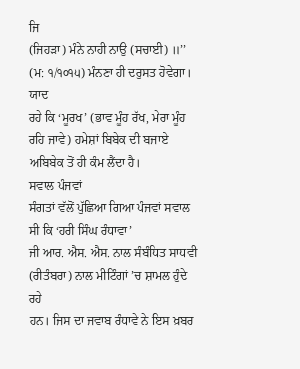ਜਿ
(ਜਿਹੜਾ) ਮੰਨੇ ਨਾਹੀ ਨਾਉ (ਸਚਾਈ) ॥’’ (ਮ: ੧/੧੦੧੫) ਮੰਨਣਾ ਹੀ ਦਰੁਸਤ ਹੋਵੇਗਾ। ਯਾਦ
ਰਹੇ ਕਿ ‘ਮੂਰਖ’ (ਭਾਵ ਮੂੰਹ ਰੱਖ, ਮੇਰਾ ਮੂੰਹ ਰਹਿ ਜਾਵੇ) ਹਮੇਸ਼ਾਂ ਬਿਬੇਕ ਦੀ ਬਜਾਏ
ਅਬਿਬੇਕ ਤੋਂ ਹੀ ਕੰਮ ਲੈਂਦਾ ਹੈ।
ਸਵਾਲ ਪੰਜਵਾਂ
ਸੰਗਤਾਂ ਵੱਲੋਂ ਪੁੱਛਿਆ ਗਿਆ ਪੰਜਵਾਂ ਸਵਾਲ ਸੀ ਕਿ ‘ਹਰੀ ਸਿੰਘ ਰੰਧਾਵਾ’
ਜੀ ਆਰ. ਐਸ. ਐਸ. ਨਾਲ ਸੰਬੰਧਿਤ ਸਾਧਵੀ (ਰੀਤੰਬਰਾ) ਨਾਲ ਮੀਟਿੰਗਾਂ ’ਚ ਸ਼ਾਮਲ ਹੁੰਦੇ ਰਹੇ
ਹਨ। ਜਿਸ ਦਾ ਜਵਾਬ ਰੰਧਾਵੇ ਨੇ ਇਸ ਖ਼ਬਰ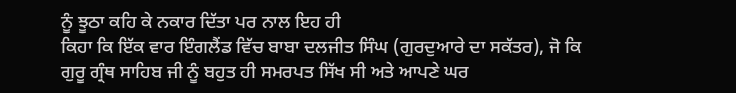ਨੂੰ ਝੂਠਾ ਕਹਿ ਕੇ ਨਕਾਰ ਦਿੱਤਾ ਪਰ ਨਾਲ ਇਹ ਹੀ
ਕਿਹਾ ਕਿ ਇੱਕ ਵਾਰ ਇੰਗਲੈਂਡ ਵਿੱਚ ਬਾਬਾ ਦਲਜੀਤ ਸਿੰਘ (ਗੁਰਦੁਆਰੇ ਦਾ ਸਕੱਤਰ), ਜੋ ਕਿ
ਗੁਰੂ ਗ੍ਰੰਥ ਸਾਹਿਬ ਜੀ ਨੂੰ ਬਹੁਤ ਹੀ ਸਮਰਪਤ ਸਿੱਖ ਸੀ ਅਤੇ ਆਪਣੇ ਘਰ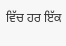ਵਿੱਚ ਹਰ ਇੱਕ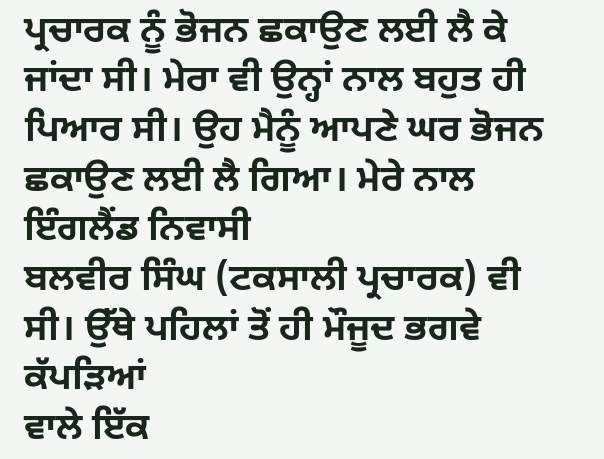ਪ੍ਰਚਾਰਕ ਨੂੰ ਭੋਜਨ ਛਕਾਉਣ ਲਈ ਲੈ ਕੇ ਜਾਂਦਾ ਸੀ। ਮੇਰਾ ਵੀ ਉਨ੍ਹਾਂ ਨਾਲ ਬਹੁਤ ਹੀ
ਪਿਆਰ ਸੀ। ਉਹ ਮੈਨੂੰ ਆਪਣੇ ਘਰ ਭੋਜਨ ਛਕਾਉਣ ਲਈ ਲੈ ਗਿਆ। ਮੇਰੇ ਨਾਲ ਇੰਗਲੈਂਡ ਨਿਵਾਸੀ
ਬਲਵੀਰ ਸਿੰਘ (ਟਕਸਾਲੀ ਪ੍ਰਚਾਰਕ) ਵੀ ਸੀ। ਉੱਥੇ ਪਹਿਲਾਂ ਤੋਂ ਹੀ ਮੌਜੂਦ ਭਗਵੇ ਕੱਪੜਿਆਂ
ਵਾਲੇ ਇੱਕ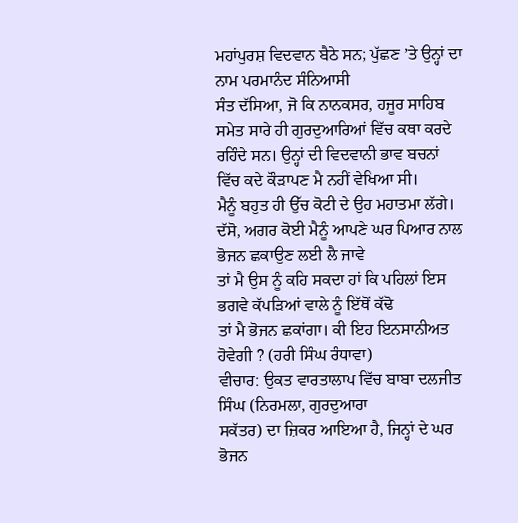ਮਹਾਂਪੁਰਸ਼ ਵਿਦਵਾਨ ਬੈਠੇ ਸਨ; ਪੁੱਛਣ ’ਤੇ ਉਨ੍ਹਾਂ ਦਾ ਨਾਮ ਪਰਮਾਨੰਦ ਸੰਨਿਆਸੀ
ਸੰਤ ਦੱਸਿਆ, ਜੋ ਕਿ ਨਾਨਕਸਰ, ਹਜੂਰ ਸਾਹਿਬ ਸਮੇਤ ਸਾਰੇ ਹੀ ਗੁਰਦੁਆਰਿਆਂ ਵਿੱਚ ਕਥਾ ਕਰਦੇ
ਰਹਿੰਦੇ ਸਨ। ਉਨ੍ਹਾਂ ਦੀ ਵਿਦਵਾਨੀ ਭਾਵ ਬਚਨਾਂ ਵਿੱਚ ਕਦੇ ਕੌੜਾਪਣ ਮੈ ਨਹੀਂ ਵੇਖਿਆ ਸੀ।
ਮੈਨੂੰ ਬਹੁਤ ਹੀ ਉੱਚ ਕੋਟੀ ਦੇ ਉਹ ਮਹਾਤਮਾ ਲੱਗੇ।
ਦੱਸੋ, ਅਗਰ ਕੋਈ ਮੈਨੂੰ ਆਪਣੇ ਘਰ ਪਿਆਰ ਨਾਲ ਭੋਜਨ ਛਕਾਉਣ ਲਈ ਲੈ ਜਾਵੇ
ਤਾਂ ਮੈ ਉਸ ਨੂੰ ਕਹਿ ਸਕਦਾ ਹਾਂ ਕਿ ਪਹਿਲਾਂ ਇਸ ਭਗਵੇ ਕੱਪੜਿਆਂ ਵਾਲੇ ਨੂੰ ਇੱਥੋਂ ਕੱਢੋ
ਤਾਂ ਮੈ ਭੋਜਨ ਛਕਾਂਗਾ। ਕੀ ਇਹ ਇਨਸਾਨੀਅਤ ਹੋਵੇਗੀ ? (ਹਰੀ ਸਿੰਘ ਰੰਧਾਵਾ)
ਵੀਚਾਰ: ਉਕਤ ਵਾਰਤਾਲਾਪ ਵਿੱਚ ਬਾਬਾ ਦਲਜੀਤ ਸਿੰਘ (ਨਿਰਮਲਾ, ਗੁਰਦੁਆਰਾ
ਸਕੱਤਰ) ਦਾ ਜ਼ਿਕਰ ਆਇਆ ਹੈ, ਜਿਨ੍ਹਾਂ ਦੇ ਘਰ ਭੋਜਨ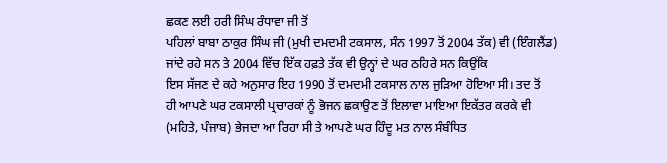ਛਕਣ ਲਈ ਹਰੀ ਸਿੰਘ ਰੰਧਾਵਾ ਜੀ ਤੋਂ
ਪਹਿਲਾਂ ਬਾਬਾ ਠਾਕੁਰ ਸਿੰਘ ਜੀ (ਮੁਖੀ ਦਮਦਮੀ ਟਕਸਾਲ, ਸੰਨ 1997 ਤੋਂ 2004 ਤੱਕ) ਵੀ (ਇੰਗਲੈਂਡ)
ਜਾਂਦੇ ਰਹੇ ਸਨ ਤੇ 2004 ਵਿੱਚ ਇੱਕ ਹਫ਼ਤੇ ਤੱਕ ਵੀ ਉਨ੍ਹਾਂ ਦੇ ਘਰ ਠਹਿਰੇ ਸਨ ਕਿਉਂਕਿ
ਇਸ ਸੱਜਣ ਦੇ ਕਹੇ ਅਨੁਸਾਰ ਇਹ 1990 ਤੋਂ ਦਮਦਮੀ ਟਕਸਾਲ ਨਾਲ ਜੁੜਿਆ ਹੋਇਆ ਸੀ। ਤਦ ਤੋਂ
ਹੀ ਆਪਣੇ ਘਰ ਟਕਸਾਲੀ ਪ੍ਰਚਾਰਕਾਂ ਨੂੰ ਭੋਜਨ ਛਕਾਉਣ ਤੋਂ ਇਲਾਵਾ ਮਾਇਆ ਇਕੱਤਰ ਕਰਕੇ ਵੀ
(ਮਹਿਤੇ, ਪੰਜਾਬ) ਭੇਜਦਾ ਆ ਰਿਹਾ ਸੀ ਤੇ ਆਪਣੇ ਘਰ ਹਿੰਦੂ ਮਤ ਨਾਲ ਸੰਬੰਧਿਤ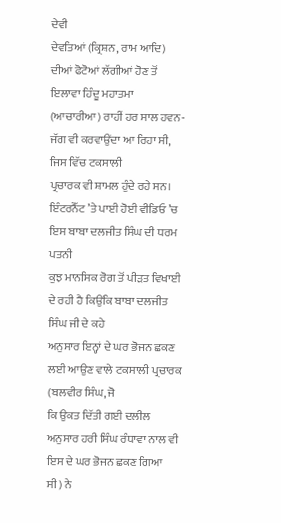ਦੇਵੀ
ਦੇਵਤਿਆਂ (ਕ੍ਰਿਸ਼ਨ, ਰਾਮ ਆਦਿ) ਦੀਆਂ ਫੋਟੋਆਂ ਲੱਗੀਆਂ ਹੋਣ ਤੋਂ ਇਲਾਵਾ ਹਿੰਦੂ ਮਹਾਤਮਾ
(ਆਚਾਰੀਆ) ਰਾਹੀਂ ਹਰ ਸਾਲ ਹਵਨ-ਜੱਗ ਵੀ ਕਰਵਾਉਂਦਾ ਆ ਰਿਹਾ ਸੀ, ਜਿਸ ਵਿੱਚ ਟਕਸਾਲੀ
ਪ੍ਰਚਾਰਕ ਵੀ ਸ਼ਾਮਲ ਹੁੰਦੇ ਰਹੇ ਸਨ।
ਇੰਟਰਨੈੱਟ ’ਤੇ ਪਾਈ ਹੋਈ ਵੀਡਿਓ ’ਚ ਇਸ ਬਾਬਾ ਦਲਜੀਤ ਸਿੰਘ ਦੀ ਧਰਮ ਪਤਨੀ
ਕੁਝ ਮਾਨਸਿਕ ਰੋਗ ਤੋਂ ਪੀੜਤ ਵਿਖਾਈ ਦੇ ਰਹੀ ਹੈ ਕਿਉਂਕਿ ਬਾਬਾ ਦਲਜੀਤ ਸਿੰਘ ਜੀ ਦੇ ਕਹੇ
ਅਨੁਸਾਰ ਇਨ੍ਹਾਂ ਦੇ ਘਰ ਭੋਜਨ ਛਕਣ ਲਈ ਆਉਣ ਵਾਲੇ ਟਕਸਾਲੀ ਪ੍ਰਚਾਰਕ (ਬਲਵੀਰ ਸਿੰਘ, ਜੋ
ਕਿ ਉਕਤ ਦਿੱਤੀ ਗਈ ਦਲੀਲ ਅਨੁਸਾਰ ਹਰੀ ਸਿੰਘ ਰੰਧਾਵਾ ਨਾਲ ਵੀ ਇਸ ਦੇ ਘਰ ਭੋਜਨ ਛਕਣ ਗਿਆ
ਸੀ) ਨੇ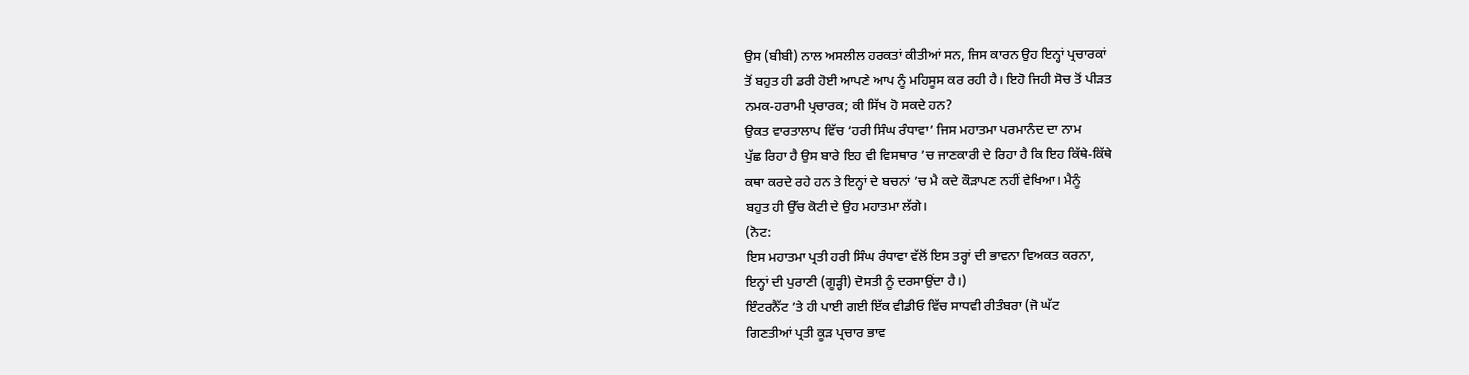ਉਸ (ਬੀਬੀ) ਨਾਲ ਅਸਲੀਲ ਹਰਕਤਾਂ ਕੀਤੀਆਂ ਸਨ, ਜਿਸ ਕਾਰਨ ਉਹ ਇਨ੍ਹਾਂ ਪ੍ਰਚਾਰਕਾਂ
ਤੋਂ ਬਹੁਤ ਹੀ ਡਰੀ ਹੋਈ ਆਪਣੇ ਆਪ ਨੂੰ ਮਹਿਸੂਸ ਕਰ ਰਹੀ ਹੈ। ਇਹੋ ਜਿਹੀ ਸੋਚ ਤੋਂ ਪੀੜਤ
ਨਮਕ-ਹਰਾਮੀ ਪ੍ਰਚਾਰਕ; ਕੀ ਸਿੱਖ ਹੋ ਸਕਦੇ ਹਨ?
ਉਕਤ ਵਾਰਤਾਲਾਪ ਵਿੱਚ ‘ਹਰੀ ਸਿੰਘ ਰੰਧਾਵਾ’ ਜਿਸ ਮਹਾਤਮਾ ਪਰਮਾਨੰਦ ਦਾ ਨਾਮ
ਪੁੱਛ ਰਿਹਾ ਹੈ ਉਸ ਬਾਰੇ ਇਹ ਵੀ ਵਿਸਥਾਰ ’ਚ ਜਾਣਕਾਰੀ ਦੇ ਰਿਹਾ ਹੈ ਕਿ ਇਹ ਕਿੱਥੇ-ਕਿੱਥੇ
ਕਥਾ ਕਰਦੇ ਰਹੇ ਹਨ ਤੇ ਇਨ੍ਹਾਂ ਦੇ ਬਚਨਾਂ ’ਚ ਮੈ ਕਦੇ ਕੌੜਾਪਣ ਨਹੀਂ ਵੇਖਿਆ। ਮੈਨੂੰ
ਬਹੁਤ ਹੀ ਉੱਚ ਕੋਟੀ ਦੇ ਉਹ ਮਹਾਤਮਾ ਲੱਗੇ।
(ਨੋਟ:
ਇਸ ਮਹਾਤਮਾ ਪ੍ਰਤੀ ਹਰੀ ਸਿੰਘ ਰੰਧਾਵਾ ਵੱਲੋਂ ਇਸ ਤਰ੍ਹਾਂ ਦੀ ਭਾਵਨਾ ਵਿਅਕਤ ਕਰਨਾ,
ਇਨ੍ਹਾਂ ਦੀ ਪੁਰਾਣੀ (ਗੂੜ੍ਹੀ) ਦੋਸਤੀ ਨੂੰ ਦਰਸਾਉਂਦਾ ਹੈ।)
ਇੰਟਰਨੈੱਟ ’ਤੇ ਹੀ ਪਾਈ ਗਈ ਇੱਕ ਵੀਡੀਓ ਵਿੱਚ ਸਾਧਵੀ ਰੀਤੰਬਰਾ (ਜੋ ਘੱਟ
ਗਿਣਤੀਆਂ ਪ੍ਰਤੀ ਕੂੜ ਪ੍ਰਚਾਰ ਭਾਵ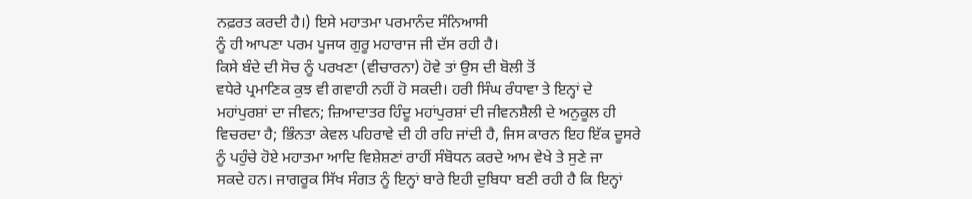ਨਫ਼ਰਤ ਕਰਦੀ ਹੈ।) ਇਸੇ ਮਹਾਤਮਾ ਪਰਮਾਨੰਦ ਸੰਨਿਆਸੀ
ਨੂੰ ਹੀ ਆਪਣਾ ਪਰਮ ਪੂਜਯ ਗੁਰੂ ਮਹਾਰਾਜ ਜੀ ਦੱਸ ਰਹੀ ਹੈ।
ਕਿਸੇ ਬੰਦੇ ਦੀ ਸੋਚ ਨੂੰ ਪਰਖਣਾ (ਵੀਚਾਰਨਾ) ਹੋਵੇ ਤਾਂ ਉਸ ਦੀ ਬੋਲੀ ਤੋਂ
ਵਧੇਰੇ ਪ੍ਰਮਾਣਿਕ ਕੁਝ ਵੀ ਗਵਾਹੀ ਨਹੀਂ ਹੋ ਸਕਦੀ। ਹਰੀ ਸਿੰਘ ਰੰਧਾਵਾ ਤੇ ਇਨ੍ਹਾਂ ਦੇ
ਮਹਾਂਪੁਰਸ਼ਾਂ ਦਾ ਜੀਵਨ; ਜ਼ਿਆਦਾਤਰ ਹਿੰਦੂ ਮਹਾਂਪੁਰਸ਼ਾਂ ਦੀ ਜੀਵਨਸ਼ੈਲੀ ਦੇ ਅਨੁਕੂਲ ਹੀ
ਵਿਚਰਦਾ ਹੈ; ਭਿੰਨਤਾ ਕੇਵਲ ਪਹਿਰਾਵੇ ਦੀ ਹੀ ਰਹਿ ਜਾਂਦੀ ਹੈ, ਜਿਸ ਕਾਰਨ ਇਹ ਇੱਕ ਦੂਸਰੇ
ਨੂੰ ਪਹੁੰਚੇ ਹੋਏ ਮਹਾਤਮਾ ਆਦਿ ਵਿਸ਼ੇਸ਼ਣਾਂ ਰਾਹੀਂ ਸੰਬੋਧਨ ਕਰਦੇ ਆਮ ਵੇਖੇ ਤੇ ਸੁਣੇ ਜਾ
ਸਕਦੇ ਹਨ। ਜਾਗਰੂਕ ਸਿੱਖ ਸੰਗਤ ਨੂੰ ਇਨ੍ਹਾਂ ਬਾਰੇ ਇਹੀ ਦੁਬਿਧਾ ਬਣੀ ਰਹੀ ਹੈ ਕਿ ਇਨ੍ਹਾਂ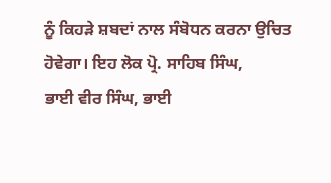ਨੂੰ ਕਿਹੜੇ ਸ਼ਬਦਾਂ ਨਾਲ ਸੰਬੋਧਨ ਕਰਨਾ ਉਚਿਤ ਹੋਵੇਗਾ। ਇਹ ਲੋਕ ਪ੍ਰੋ. ਸਾਹਿਬ ਸਿੰਘ,
ਭਾਈ ਵੀਰ ਸਿੰਘ, ਭਾਈ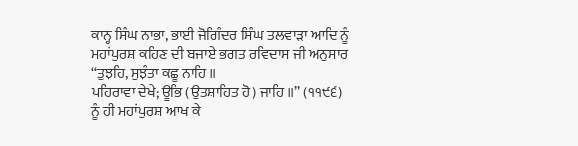ਕਾਨ੍ਹ ਸਿੰਘ ਨਾਭਾ, ਭਾਈ ਜੋਗਿੰਦਰ ਸਿੰਘ ਤਲਵਾੜਾ ਆਦਿ ਨੂੰ
ਮਹਾਂਪੁਰਸ਼ ਕਹਿਣ ਦੀ ਬਜਾਏ ਭਗਤ ਰਵਿਦਾਸ ਜੀ ਅਨੁਸਾਰ ‘‘ਤੁਝਹਿ, ਸੁਝੰਤਾ ਕਛੂ ਨਾਹਿ ॥
ਪਹਿਰਾਵਾ ਦੇਖੇ; ਊਭਿ (ਉਤਸ਼ਾਹਿਤ ਹੋ) ਜਾਹਿ ॥’’ (੧੧੯੬) ਨੂੰ ਹੀ ਮਹਾਂਪੁਰਸ਼ ਆਖ ਕੇ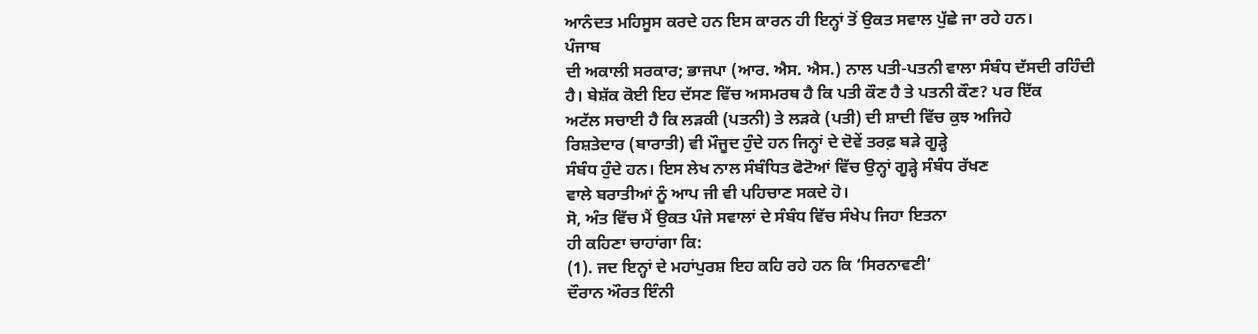ਆਨੰਦਤ ਮਹਿਸੂਸ ਕਰਦੇ ਹਨ ਇਸ ਕਾਰਨ ਹੀ ਇਨ੍ਹਾਂ ਤੋਂ ਉਕਤ ਸਵਾਲ ਪੁੱਛੇ ਜਾ ਰਹੇ ਹਨ।
ਪੰਜਾਬ
ਦੀ ਅਕਾਲੀ ਸਰਕਾਰ; ਭਾਜਪਾ (ਆਰ. ਐਸ. ਐਸ.) ਨਾਲ ਪਤੀ-ਪਤਨੀ ਵਾਲਾ ਸੰਬੰਧ ਦੱਸਦੀ ਰਹਿੰਦੀ
ਹੈ। ਬੇਸ਼ੱਕ ਕੋਈ ਇਹ ਦੱਸਣ ਵਿੱਚ ਅਸਮਰਥ ਹੈ ਕਿ ਪਤੀ ਕੌਣ ਹੈ ਤੇ ਪਤਨੀ ਕੌਣ? ਪਰ ਇੱਕ
ਅਟੱਲ ਸਚਾਈ ਹੈ ਕਿ ਲੜਕੀ (ਪਤਨੀ) ਤੇ ਲੜਕੇ (ਪਤੀ) ਦੀ ਸ਼ਾਦੀ ਵਿੱਚ ਕੁਝ ਅਜਿਹੇ
ਰਿਸ਼ਤੇਦਾਰ (ਬਾਰਾਤੀ) ਵੀ ਮੌਜੂਦ ਹੁੰਦੇ ਹਨ ਜਿਨ੍ਹਾਂ ਦੇ ਦੋਵੇਂ ਤਰਫ਼ ਬੜੇ ਗੂੜ੍ਹੇ
ਸੰਬੰਧ ਹੁੰਦੇ ਹਨ। ਇਸ ਲੇਖ ਨਾਲ ਸੰਬੰਧਿਤ ਫੋਟੋਆਂ ਵਿੱਚ ਉਨ੍ਹਾਂ ਗੂੜ੍ਹੇ ਸੰਬੰਧ ਰੱਖਣ
ਵਾਲੇ ਬਰਾਤੀਆਂ ਨੂੰ ਆਪ ਜੀ ਵੀ ਪਹਿਚਾਣ ਸਕਦੇ ਹੋ।
ਸੋ, ਅੰਤ ਵਿੱਚ ਮੈਂ ਉਕਤ ਪੰਜੇ ਸਵਾਲਾਂ ਦੇ ਸੰਬੰਧ ਵਿੱਚ ਸੰਖੇਪ ਜਿਹਾ ਇਤਨਾ
ਹੀ ਕਹਿਣਾ ਚਾਹਾਂਗਾ ਕਿ:
(1). ਜਦ ਇਨ੍ਹਾਂ ਦੇ ਮਹਾਂਪੁਰਸ਼ ਇਹ ਕਹਿ ਰਹੇ ਹਨ ਕਿ ‘ਸਿਰਨਾਵਣੀ’
ਦੌਰਾਨ ਔਰਤ ਇੰਨੀ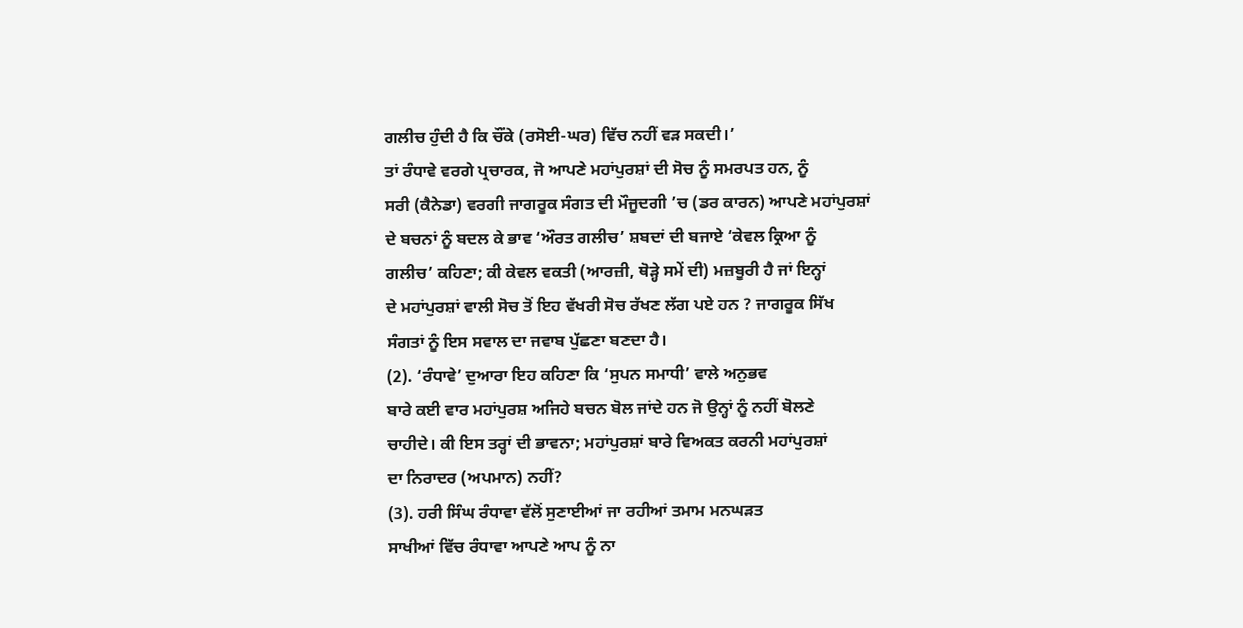ਗਲੀਚ ਹੁੰਦੀ ਹੈ ਕਿ ਚੌਂਕੇ (ਰਸੋਈ-ਘਰ) ਵਿੱਚ ਨਹੀਂ ਵੜ ਸਕਦੀ।’
ਤਾਂ ਰੰਧਾਵੇ ਵਰਗੇ ਪ੍ਰਚਾਰਕ, ਜੋ ਆਪਣੇ ਮਹਾਂਪੁਰਸ਼ਾਂ ਦੀ ਸੋਚ ਨੂੰ ਸਮਰਪਤ ਹਨ, ਨੂੰ
ਸਰੀ (ਕੈਨੇਡਾ) ਵਰਗੀ ਜਾਗਰੂਕ ਸੰਗਤ ਦੀ ਮੌਜੂਦਗੀ ’ਚ (ਡਰ ਕਾਰਨ) ਆਪਣੇ ਮਹਾਂਪੁਰਸ਼ਾਂ
ਦੇ ਬਚਨਾਂ ਨੂੰ ਬਦਲ ਕੇ ਭਾਵ ‘ਔਰਤ ਗਲੀਚ’ ਸ਼ਬਦਾਂ ਦੀ ਬਜਾਏ ‘ਕੇਵਲ ਕ੍ਰਿਆ ਨੂੰ
ਗਲੀਚ’ ਕਹਿਣਾ; ਕੀ ਕੇਵਲ ਵਕਤੀ (ਆਰਜ਼ੀ, ਥੋੜ੍ਹੇ ਸਮੇਂ ਦੀ) ਮਜ਼ਬੂਰੀ ਹੈ ਜਾਂ ਇਨ੍ਹਾਂ
ਦੇ ਮਹਾਂਪੁਰਸ਼ਾਂ ਵਾਲੀ ਸੋਚ ਤੋਂ ਇਹ ਵੱਖਰੀ ਸੋਚ ਰੱਖਣ ਲੱਗ ਪਏ ਹਨ ? ਜਾਗਰੂਕ ਸਿੱਖ
ਸੰਗਤਾਂ ਨੂੰ ਇਸ ਸਵਾਲ ਦਾ ਜਵਾਬ ਪੁੱਛਣਾ ਬਣਦਾ ਹੈ।
(2). ‘ਰੰਧਾਵੇ’ ਦੁਆਰਾ ਇਹ ਕਹਿਣਾ ਕਿ ‘ਸੁਪਨ ਸਮਾਧੀ’ ਵਾਲੇ ਅਨੁਭਵ
ਬਾਰੇ ਕਈ ਵਾਰ ਮਹਾਂਪੁਰਸ਼ ਅਜਿਹੇ ਬਚਨ ਬੋਲ ਜਾਂਦੇ ਹਨ ਜੋ ਉਨ੍ਹਾਂ ਨੂੰ ਨਹੀਂ ਬੋਲਣੇ
ਚਾਹੀਦੇ। ਕੀ ਇਸ ਤਰ੍ਹਾਂ ਦੀ ਭਾਵਨਾ; ਮਹਾਂਪੁਰਸ਼ਾਂ ਬਾਰੇ ਵਿਅਕਤ ਕਰਨੀ ਮਹਾਂਪੁਰਸ਼ਾਂ
ਦਾ ਨਿਰਾਦਰ (ਅਪਮਾਨ) ਨਹੀਂ?
(3). ਹਰੀ ਸਿੰਘ ਰੰਧਾਵਾ ਵੱਲੋਂ ਸੁਣਾਈਆਂ ਜਾ ਰਹੀਆਂ ਤਮਾਮ ਮਨਘੜਤ
ਸਾਖੀਆਂ ਵਿੱਚ ਰੰਧਾਵਾ ਆਪਣੇ ਆਪ ਨੂੰ ਨਾ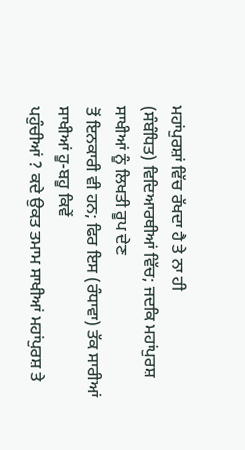ਮਹਾਂਪੁਰਸ਼ਾਂ ਵਿੱਚ ਰੱਖਦਾ ਹੈ ਤੇ ਨਾ ਹੀ
(ਸੰਬੰਧਿਤ) ਵਿਦਿਆਰਥੀਆਂ ਵਿੱਚ; ਜਦਕਿ ਮਹਾਂਪੁਰਸ਼ ਸਾਖੀਆਂ ਨੂੰ ਲਿਖਤੀ ਰੂਪ ਦੇਣ
ਤੋਂ ਇਨਕਾਰੀ ਵੀ ਹਨ; ਫਿਰ ਇਸ (ਰੰਧਾਵਾ) ਤੱਕ ਸਾਰੀਆਂ ਸਾਖੀਆਂ ਹੂ-ਬਹੂ ਕਿਵੇਂ
ਪਹੁੰਚੀਆਂ ? ਕਦੇ ਉਕਤ ਤਮਾਮ ਸਾਖੀਆਂ ਮਹਾਂਪੁਰਸ਼ ਤੇ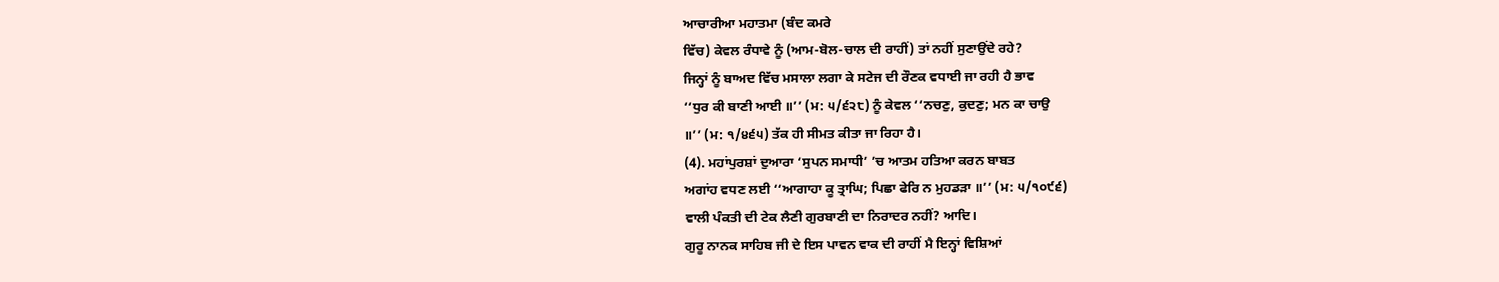ਆਚਾਰੀਆ ਮਹਾਤਮਾ (ਬੰਦ ਕਮਰੇ
ਵਿੱਚ) ਕੇਵਲ ਰੰਧਾਵੇ ਨੂੰ (ਆਮ-ਬੋਲ-ਚਾਲ ਦੀ ਰਾਹੀਂ) ਤਾਂ ਨਹੀਂ ਸੁਣਾਉਂਦੇ ਰਹੇ?
ਜਿਨ੍ਹਾਂ ਨੂੰ ਬਾਅਦ ਵਿੱਚ ਮਸਾਲਾ ਲਗਾ ਕੇ ਸਟੇਜ ਦੀ ਰੌਣਕ ਵਧਾਈ ਜਾ ਰਹੀ ਹੈ ਭਾਵ
‘‘ਧੁਰ ਕੀ ਬਾਣੀ ਆਈ ॥’’ (ਮ: ੫/੬੨੮) ਨੂੰ ਕੇਵਲ ‘‘ਨਚਣੁ, ਕੁਦਣੁ; ਮਨ ਕਾ ਚਾਉ
॥’’ (ਮ: ੧/੪੬੫) ਤੱਕ ਹੀ ਸੀਮਤ ਕੀਤਾ ਜਾ ਰਿਹਾ ਹੈ।
(4). ਮਹਾਂਪੁਰਸ਼ਾਂ ਦੁਆਰਾ ‘ਸੁਪਨ ਸਮਾਧੀ’ ’ਚ ਆਤਮ ਹਤਿਆ ਕਰਨ ਬਾਬਤ
ਅਗਾਂਹ ਵਧਣ ਲਈ ‘‘ਆਗਾਹਾ ਕੂ ਤ੍ਰਾਘਿ; ਪਿਛਾ ਫੇਰਿ ਨ ਮੁਹਡੜਾ ॥’’ (ਮ: ੫/੧੦੯੬)
ਵਾਲੀ ਪੰਕਤੀ ਦੀ ਟੇਕ ਲੈਣੀ ਗੁਰਬਾਣੀ ਦਾ ਨਿਰਾਦਰ ਨਹੀਂ? ਆਦਿ।
ਗੁਰੂ ਨਾਨਕ ਸਾਹਿਬ ਜੀ ਦੇ ਇਸ ਪਾਵਨ ਵਾਕ ਦੀ ਰਾਹੀਂ ਮੈ ਇਨ੍ਹਾਂ ਵਿਸ਼ਿਆਂ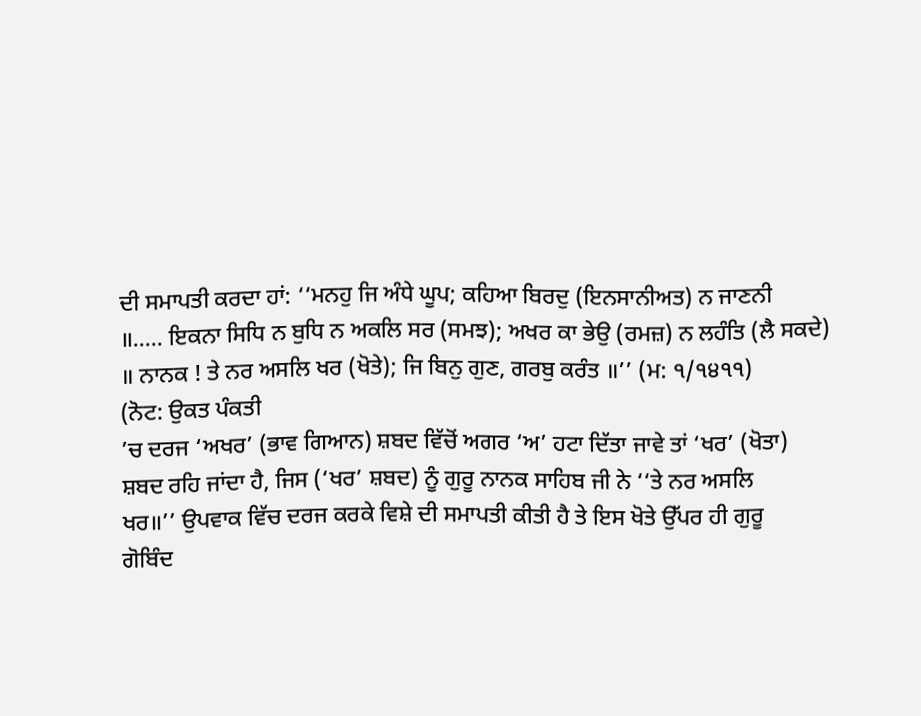ਦੀ ਸਮਾਪਤੀ ਕਰਦਾ ਹਾਂ: ‘‘ਮਨਹੁ ਜਿ ਅੰਧੇ ਘੂਪ; ਕਹਿਆ ਬਿਰਦੁ (ਇਨਸਾਨੀਅਤ) ਨ ਜਾਣਨੀ
॥….. ਇਕਨਾ ਸਿਧਿ ਨ ਬੁਧਿ ਨ ਅਕਲਿ ਸਰ (ਸਮਝ); ਅਖਰ ਕਾ ਭੇਉ (ਰਮਜ਼) ਨ ਲਹੰਤਿ (ਲੈ ਸਕਦੇ)
॥ ਨਾਨਕ ! ਤੇ ਨਰ ਅਸਲਿ ਖਰ (ਖੋਤੇ); ਜਿ ਬਿਨੁ ਗੁਣ, ਗਰਬੁ ਕਰੰਤ ॥’’ (ਮ: ੧/੧੪੧੧)
(ਨੋਟ: ਉਕਤ ਪੰਕਤੀ
’ਚ ਦਰਜ ‘ਅਖਰ’ (ਭਾਵ ਗਿਆਨ) ਸ਼ਬਦ ਵਿੱਚੋਂ ਅਗਰ ‘ਅ’ ਹਟਾ ਦਿੱਤਾ ਜਾਵੇ ਤਾਂ ‘ਖਰ’ (ਖੋਤਾ)
ਸ਼ਬਦ ਰਹਿ ਜਾਂਦਾ ਹੈ, ਜਿਸ (‘ਖਰ’ ਸ਼ਬਦ) ਨੂੰ ਗੁਰੂ ਨਾਨਕ ਸਾਹਿਬ ਜੀ ਨੇ ‘‘ਤੇ ਨਰ ਅਸਲਿ
ਖਰ॥’’ ਉਪਵਾਕ ਵਿੱਚ ਦਰਜ ਕਰਕੇ ਵਿਸ਼ੇ ਦੀ ਸਮਾਪਤੀ ਕੀਤੀ ਹੈ ਤੇ ਇਸ ਖੋਤੇ ਉੱਪਰ ਹੀ ਗੁਰੂ
ਗੋਬਿੰਦ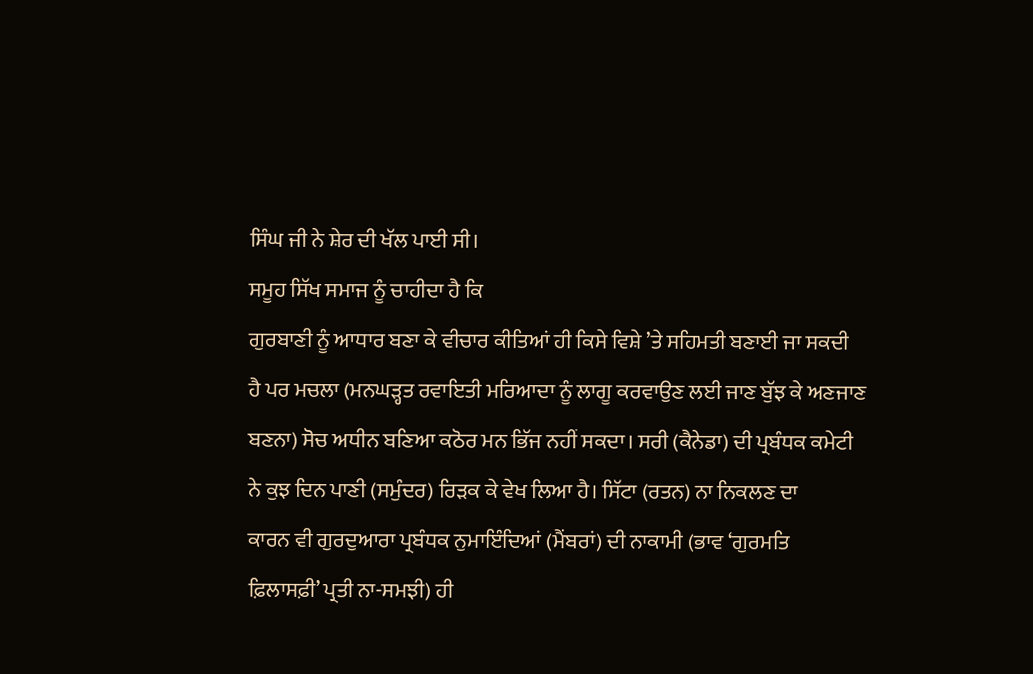ਸਿੰਘ ਜੀ ਨੇ ਸ਼ੇਰ ਦੀ ਖੱਲ ਪਾਈ ਸੀ।
ਸਮੂਹ ਸਿੱਖ ਸਮਾਜ ਨੂੰ ਚਾਹੀਦਾ ਹੈ ਕਿ
ਗੁਰਬਾਣੀ ਨੂੰ ਆਧਾਰ ਬਣਾ ਕੇ ਵੀਚਾਰ ਕੀਤਿਆਂ ਹੀ ਕਿਸੇ ਵਿਸ਼ੇ ’ਤੇ ਸਹਿਮਤੀ ਬਣਾਈ ਜਾ ਸਕਦੀ
ਹੈ ਪਰ ਮਚਲਾ (ਮਨਘੜ੍ਹਤ ਰਵਾਇਤੀ ਮਰਿਆਦਾ ਨੂੰ ਲਾਗੂ ਕਰਵਾਉਣ ਲਈ ਜਾਣ ਬੁੱਝ ਕੇ ਅਣਜਾਣ
ਬਣਨਾ) ਸੋਚ ਅਧੀਨ ਬਣਿਆ ਕਠੋਰ ਮਨ ਭਿੱਜ ਨਹੀਂ ਸਕਦਾ। ਸਰੀ (ਕੈਨੇਡਾ) ਦੀ ਪ੍ਰਬੰਧਕ ਕਮੇਟੀ
ਨੇ ਕੁਝ ਦਿਨ ਪਾਣੀ (ਸਮੁੰਦਰ) ਰਿੜਕ ਕੇ ਵੇਖ ਲਿਆ ਹੈ। ਸਿੱਟਾ (ਰਤਨ) ਨਾ ਨਿਕਲਣ ਦਾ
ਕਾਰਨ ਵੀ ਗੁਰਦੁਆਰਾ ਪ੍ਰਬੰਧਕ ਨੁਮਾਇੰਦਿਆਂ (ਮੈਂਬਰਾਂ) ਦੀ ਨਾਕਾਮੀ (ਭਾਵ ‘ਗੁਰਮਤਿ
ਫ਼ਿਲਾਸਫ਼ੀ’ ਪ੍ਰਤੀ ਨਾ-ਸਮਝੀ) ਹੀ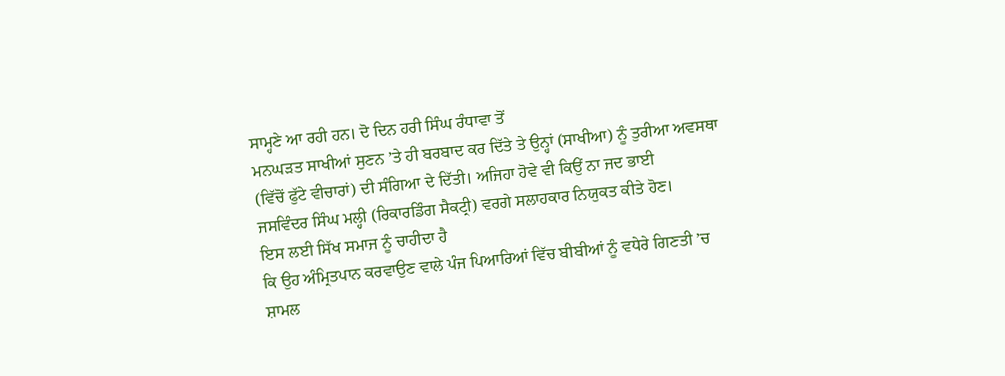ਸਾਮ੍ਹਣੇ ਆ ਰਹੀ ਹਨ। ਦੋ ਦਿਨ ਹਰੀ ਸਿੰਘ ਰੰਧਾਵਾ ਤੋਂ
ਮਨਘੜਤ ਸਾਖੀਆਂ ਸੁਣਨ ’ਤੇ ਹੀ ਬਰਬਾਦ ਕਰ ਦਿੱਤੇ ਤੇ ਉਨ੍ਹਾਂ (ਸਾਖੀਆ) ਨੂੰ ਤੁਰੀਆ ਅਵਸਥਾ
(ਵਿੱਚੋਂ ਫੁੱਟੇ ਵੀਚਾਰਾਂ) ਦੀ ਸੰਗਿਆ ਦੇ ਦਿੱਤੀ। ਅਜਿਹਾ ਹੋਵੇ ਵੀ ਕਿਉਂ ਨਾ ਜਦ ਭਾਈ
ਜਸਵਿੰਦਰ ਸਿੰਘ ਮਲ੍ਹੀ (ਰਿਕਾਰਡਿੰਗ ਸੈਕਟ੍ਰੀ) ਵਰਗੇ ਸਲਾਹਕਾਰ ਨਿਯੁਕਤ ਕੀਤੇ ਹੋਣ।
ਇਸ ਲਈ ਸਿੱਖ ਸਮਾਜ ਨੂੰ ਚਾਹੀਦਾ ਹੈ
ਕਿ ਉਹ ਅੰਮ੍ਰਿਤਪਾਨ ਕਰਵਾਉਣ ਵਾਲੇ ਪੰਜ ਪਿਆਰਿਆਂ ਵਿੱਚ ਬੀਬੀਆਂ ਨੂੰ ਵਧੇਰੇ ਗਿਣਤੀ ’ਚ
ਸ਼ਾਮਲ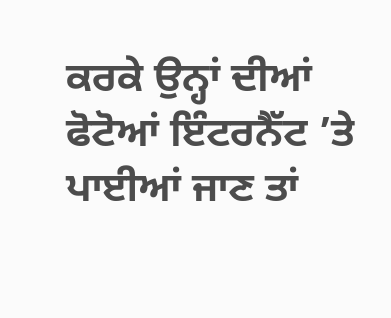ਕਰਕੇ ਉਨ੍ਹਾਂ ਦੀਆਂ ਫੋਟੋਆਂ ਇੰਟਰਨੈੱਟ ’ਤੇ ਪਾਈਆਂ ਜਾਣ ਤਾਂ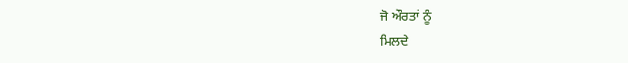ਜੋ ਔਰਤਾਂ ਨੂੰ
ਮਿਲਦੇ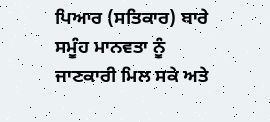ਪਿਆਰ (ਸਤਿਕਾਰ) ਬਾਰੇ ਸਮੂੰਹ ਮਾਨਵਤਾ ਨੂੰ ਜਾਣਕਾਰੀ ਮਿਲ ਸਕੇ ਅਤੇ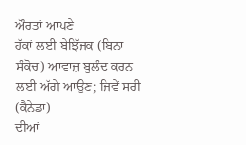ਔਰਤਾਂ ਆਪਣੇ
ਹੱਕਾਂ ਲਈ ਬੇਝਿੱਜਕ (ਬਿਨਾ ਸੰਕੋਚ) ਆਵਾਜ਼ ਬੁਲੰਦ ਕਰਨ ਲਈ ਅੱਗੇ ਆਉਣ; ਜਿਵੇਂ ਸਰੀ (ਕੈਨੇਡਾ)
ਦੀਆਂ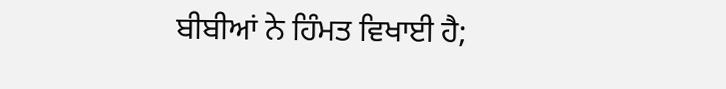ਬੀਬੀਆਂ ਨੇ ਹਿੰਮਤ ਵਿਖਾਈ ਹੈ;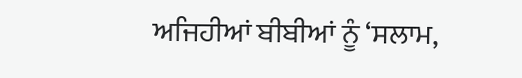ਅਜਿਹੀਆਂ ਬੀਬੀਆਂ ਨੂੰ ‘ਸਲਾਮ,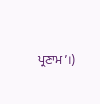ਪ੍ਰਣਾਮ’।)